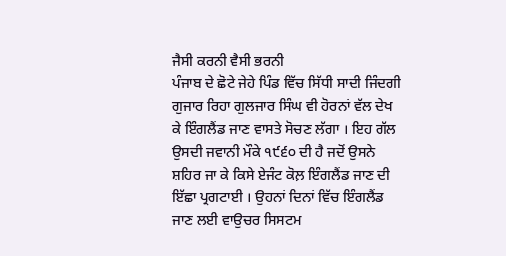ਜੈਸੀ ਕਰਨੀ ਵੈਸੀ ਭਰਨੀ
ਪੰਜਾਬ ਦੇ ਛੋਟੇ ਜੇਹੇ ਪਿੰਡ ਵਿੱਚ ਸਿੱਧੀ ਸਾਦੀ ਜਿੰਦਗੀ ਗੁਜਾਰ ਰਿਹਾ ਗੁਲਜਾਰ ਸਿੰਘ ਵੀ ਹੋਰਨਾਂ ਵੱਲ ਦੇਖ ਕੇ ਇੰਗਲੈਂਡ ਜਾਣ ਵਾਸਤੇ ਸੋਚਣ ਲੱਗਾ । ਇਹ ਗੱਲ ਉਸਦੀ ਜਵਾਨੀ ਮੌਕੇ ੧੯੬੦ ਦੀ ਹੈ ਜਦੋਂ ਉਸਨੇ ਸ਼ਹਿਰ ਜਾ ਕੇ ਕਿਸੇ ਏਜੰਟ ਕੋਲ਼ ਇੰਗਲੈਂਡ ਜਾਣ ਦੀ ਇੱਛਾ ਪ੍ਰਗਟਾਈ । ਉਹਨਾਂ ਦਿਨਾਂ ਵਿੱਚ ਇੰਗਲੈਂਡ ਜਾਣ ਲਈ ਵਾਉਚਰ ਸਿਸਟਮ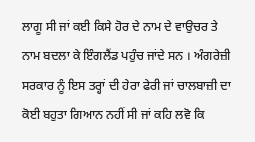ਲਾਗੂ ਸੀ ਜਾਂ ਕਈ ਕਿਸੇ ਹੋਰ ਦੇ ਨਾਮ ਦੇ ਵਾਉਚਰ ਤੇ ਨਾਮ ਬਦਲਾ ਕੇ ਇੰਗਲੈਂਡ ਪਹੁੰਚ ਜਾਂਦੇ ਸਨ । ਅੰਗਰੇਜ਼ੀ ਸਰਕਾਰ ਨੂੰ ਇਸ ਤਰ੍ਹਾਂ ਦੀ ਹੇਰਾ ਫੇਰੀ ਜਾਂ ਚਾਲਬਾਜ਼ੀ ਦਾ ਕੋਈ ਬਹੁਤਾ ਗਿਆਨ ਨਹੀਂ ਸੀ ਜਾਂ ਕਹਿ ਲਵੋ ਕਿ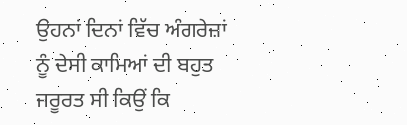ਉਹਨਾਂ ਦਿਨਾਂ ਵਿੱਚ ਅੰਗਰੇਜ਼ਾਂ ਨੂੰ ਦੇਸੀ ਕਾਮਿਆਂ ਦੀ ਬਹੁਤ ਜਰੂਰਤ ਸੀ ਕਿਉਂ ਕਿ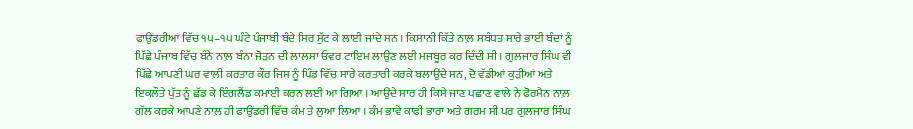ਫਾਉਂਡਰੀਆਂ ਵਿੱਚ ੧੫–੧੫ ਘੰਟੇ ਪੰਜਾਬੀ ਬੰਦੇ ਸਿਰ ਸੁੱਟ ਕੇ ਲਾਈ ਜਾਂਦੇ ਸਨ । ਕਿਸਾਨੀ ਕਿੱਤੇ ਨਾਲ਼ ਸਬੰਧਤ ਸਾਰੇ ਭਾਈ ਬੰਦਾਂ ਨੂੰ ਪਿੱਛੇ ਪੰਜਾਬ ਵਿੱਚ ਬੰਨੇ ਨਾਲ਼ ਬੰਨਾ ਜੋੜਨ ਦੀ ਲਾਲਸਾ ਓਵਰ ਟਾਇਮ ਲਾਉਣ ਲਈ ਮਜਬੂਰ ਕਰ ਦਿੰਦੀ ਸੀ । ਗੁਲਜਾਰ ਸਿੰਘ ਵੀ ਪਿੱਛੇ ਆਪਣੀ ਘਰ ਵਾਲ਼ੀ ਕਰਤਾਰ ਕੌਰ ਜਿਸ ਨੂੰ ਪਿੰਡ ਵਿੱਚ ਸਾਰੇ ਕਰਤਾਰੀ ਕਰਕੇ ਬਲਾਉਂਦੇ ਸਨ, ਦੋ ਵੱਡੀਆਂ ਕੁੜੀਆਂ ਅਤੇ ਇਕਲੌਤੇ ਪੁੱਤ ਨੂੰ ਛੱਡ ਕੇ ਇੰਗਲੈਂਡ ਕਮਾਈ ਕਰਨ ਲਈ ਆ ਗਿਆ । ਆਉਂਦੇ ਸਾਰ ਹੀ ਕਿਸੇ ਜਾਣ ਪਛਾਣ ਵਾਲੇ ਨੇ ਫੋਰਮੈਨ ਨਾਲ਼ ਗੱਲ ਕਰਕੇ ਆਪਣੇ ਨਾਲ਼ ਹੀ ਫਾਉਂਡਰੀ ਵਿੱਚ ਕੰਮ ਤੇ ਲੁਆ ਲਿਆ । ਕੰਮ ਭਾਵੇਂ ਕਾਫੀ ਭਾਰਾ ਅਤੇ ਗਰਮ ਸੀ ਪਰ ਗੁਲਜਾਰ ਸਿੰਘ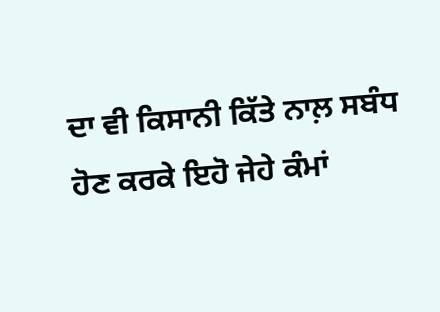ਦਾ ਵੀ ਕਿਸਾਨੀ ਕਿੱਤੇ ਨਾਲ਼ ਸਬੰਧ ਹੋਣ ਕਰਕੇ ਇਹੋ ਜੇਹੇ ਕੰਮਾਂ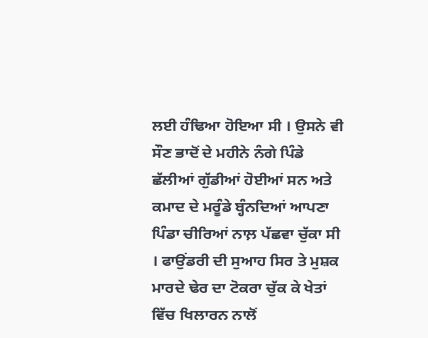ਲਈ ਹੰਢਿਆ ਹੋਇਆ ਸੀ । ਉਸਨੇ ਵੀ ਸੌਣ ਭਾਦੋਂ ਦੇ ਮਹੀਨੇ ਨੰਗੇ ਪਿੰਡੇ ਛੱਲੀਆਂ ਗੁੱਡੀਆਂ ਹੋਈਆਂ ਸਨ ਅਤੇ ਕਮਾਦ ਦੇ ਮਰੂੰਡੇ ਬ੍ਹੰਨਦਿਆਂ ਆਪਣਾ ਪਿੰਡਾ ਚੀਰਿਆਂ ਨਾਲ਼ ਪੱਛਵਾ ਚੁੱਕਾ ਸੀ । ਫਾਉਂਡਰੀ ਦੀ ਸੁਆਹ ਸਿਰ ਤੇ ਮੁਸ਼ਕ ਮਾਰਦੇ ਢੇਰ ਦਾ ਟੋਕਰਾ ਚੁੱਕ ਕੇ ਖੇਤਾਂ ਵਿੱਚ ਖਿਲਾਰਨ ਨਾਲੋਂ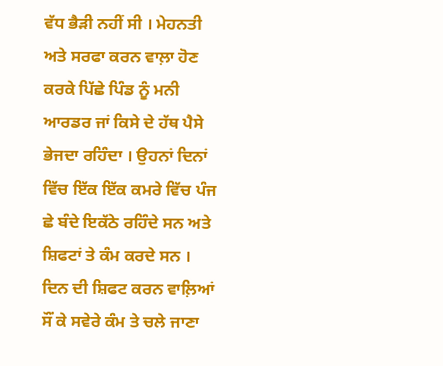ਵੱਧ ਭੈੜੀ ਨਹੀਂ ਸੀ । ਮੇਹਨਤੀ ਅਤੇ ਸਰਫਾ ਕਰਨ ਵਾਲ਼ਾ ਹੋਣ ਕਰਕੇ ਪਿੱਛੇ ਪਿੰਡ ਨੂੰ ਮਨੀ ਆਰਡਰ ਜਾਂ ਕਿਸੇ ਦੇ ਹੱਥ ਪੈਸੇ ਭੇਜਦਾ ਰਹਿੰਦਾ । ਉਹਨਾਂ ਦਿਨਾਂ ਵਿੱਚ ਇੱਕ ਇੱਕ ਕਮਰੇ ਵਿੱਚ ਪੰਜ ਛੇ ਬੰਦੇ ਇਕੱਠੇ ਰਹਿੰਦੇ ਸਨ ਅਤੇ ਸ਼ਿਫਟਾਂ ਤੇ ਕੰਮ ਕਰਦੇ ਸਨ । ਦਿਨ ਦੀ ਸ਼ਿਫਟ ਕਰਨ ਵਾਲ਼ਿਆਂ ਸੌਂ ਕੇ ਸਵੇਰੇ ਕੰਮ ਤੇ ਚਲੇ ਜਾਣਾ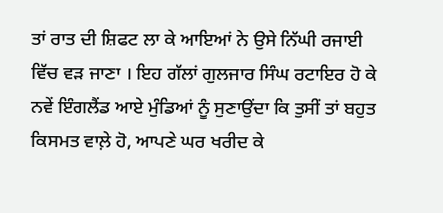ਤਾਂ ਰਾਤ ਦੀ ਸ਼ਿਫਟ ਲਾ ਕੇ ਆਇਆਂ ਨੇ ਉਸੇ ਨਿੱਘੀ ਰਜਾਈ ਵਿੱਚ ਵੜ ਜਾਣਾ । ਇਹ ਗੱਲਾਂ ਗੁਲਜਾਰ ਸਿੰਘ ਰਟਾਇਰ ਹੋ ਕੇ ਨਵੇਂ ਇੰਗਲੈਂਡ ਆਏ ਮੁੰਡਿਆਂ ਨੂੰ ਸੁਣਾਉਂਦਾ ਕਿ ਤੁਸੀਂ ਤਾਂ ਬਹੁਤ ਕਿਸਮਤ ਵਾਲ਼ੇ ਹੋ, ਆਪਣੇ ਘਰ ਖਰੀਦ ਕੇ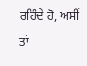ਰਹਿੰਦੇ ਹੋ, ਅਸੀਂ ਤਾਂ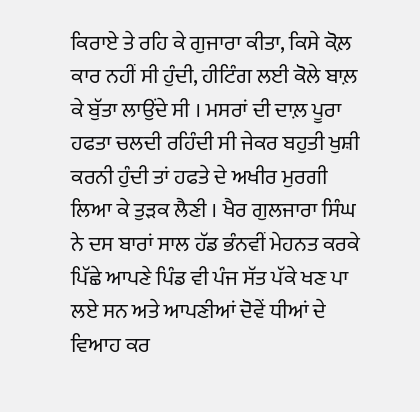ਕਿਰਾਏ ਤੇ ਰਹਿ ਕੇ ਗੁਜਾਰਾ ਕੀਤਾ, ਕਿਸੇ ਕੋਲ਼ ਕਾਰ ਨਹੀਂ ਸੀ ਹੁੰਦੀ, ਹੀਟਿੰਗ ਲਈ ਕੋਲੇ ਬਾਲ਼ ਕੇ ਬੁੱਤਾ ਲਾਉਂਦੇ ਸੀ । ਮਸਰਾਂ ਦੀ ਦਾਲ਼ ਪੂਰਾ ਹਫਤਾ ਚਲਦੀ ਰਹਿੰਦੀ ਸੀ ਜੇਕਰ ਬਹੁਤੀ ਖੁਸ਼ੀ ਕਰਨੀ ਹੁੰਦੀ ਤਾਂ ਹਫਤੇ ਦੇ ਅਖੀਰ ਮੁਰਗੀ ਲਿਆ ਕੇ ਤੁੜਕ ਲੈਣੀ । ਖੈਰ ਗੁਲਜਾਰਾ ਸਿੰਘ ਨੇ ਦਸ ਬਾਰਾਂ ਸਾਲ ਹੱਡ ਭੰਨਵੀਂ ਮੇਹਨਤ ਕਰਕੇ ਪਿੱਛੇ ਆਪਣੇ ਪਿੰਡ ਵੀ ਪੰਜ ਸੱਤ ਪੱਕੇ ਖਣ ਪਾ ਲਏ ਸਨ ਅਤੇ ਆਪਣੀਆਂ ਦੋਵੇਂ ਧੀਆਂ ਦੇ ਵਿਆਹ ਕਰ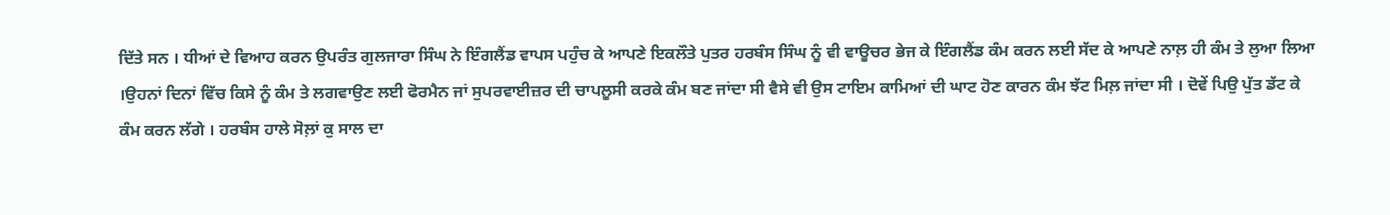ਦਿੱਤੇ ਸਨ । ਧੀਆਂ ਦੇ ਵਿਆਹ ਕਰਨ ਉਪਰੰਤ ਗੁਲਜਾਰਾ ਸਿੰਘ ਨੇ ਇੰਗਲੈਂਡ ਵਾਪਸ ਪਹੁੰਚ ਕੇ ਆਪਣੇ ਇਕਲੌਤੇ ਪੁਤਰ ਹਰਬੰਸ ਸਿੰਘ ਨੂੰ ਵੀ ਵਾਊਚਰ ਭੇਜ ਕੇ ਇੰਗਲੈਂਡ ਕੰਮ ਕਰਨ ਲਈ ਸੱਦ ਕੇ ਆਪਣੇ ਨਾਲ਼ ਹੀ ਕੰਮ ਤੇ ਲੁਆ ਲਿਆ ।ਉਹਨਾਂ ਦਿਨਾਂ ਵਿੱਚ ਕਿਸੇ ਨੂੰ ਕੰਮ ਤੇ ਲਗਵਾਉਣ ਲਈ ਫੋਰਮੈਨ ਜਾਂ ਸੁਪਰਵਾਈਜ਼ਰ ਦੀ ਚਾਪਲੂਸੀ ਕਰਕੇ ਕੰਮ ਬਣ ਜਾਂਦਾ ਸੀ ਵੈਸੇ ਵੀ ਉਸ ਟਾਇਮ ਕਾਮਿਆਂ ਦੀ ਘਾਟ ਹੋਣ ਕਾਰਨ ਕੰਮ ਝੱਟ ਮਿਲ਼ ਜਾਂਦਾ ਸੀ । ਦੋਵੇਂ ਪਿਉ ਪੁੱਤ ਡੱਟ ਕੇ ਕੰਮ ਕਰਨ ਲੱਗੇ । ਹਰਬੰਸ ਹਾਲੇ ਸੋਲ਼ਾਂ ਕੁ ਸਾਲ ਦਾ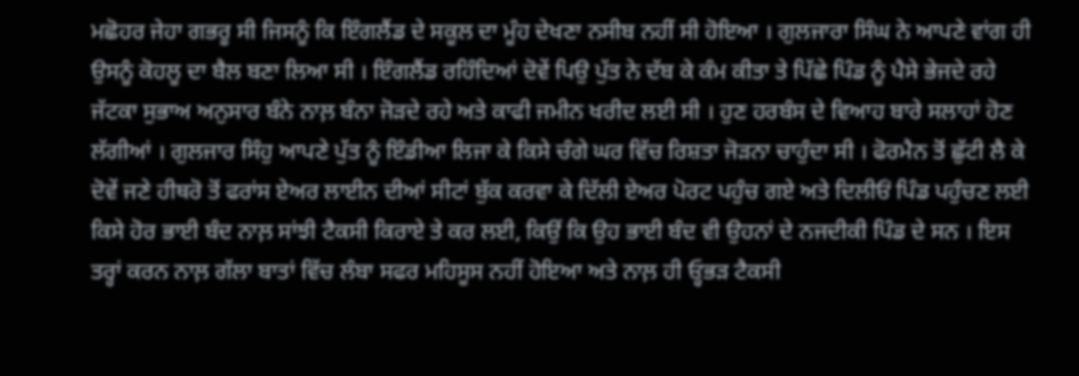ਮਛੋਹਰ ਜੇਹਾ ਗਭਰੂ ਸੀ ਜਿਸਨੂੰ ਕਿ ਇੰਗਲੈਂਡ ਦੇ ਸਕੂਲ ਦਾ ਮੂੰਹ ਦੇਖਣਾ ਨਸੀਬ ਨਹੀਂ ਸੀ ਹੋਇਆ । ਗੁਲਜਾਰਾ ਸਿੰਘ ਨੇ ਆਪਣੇ ਵਾਂਗ ਹੀ ਉਸਨੂੰ ਕੋਹਲੂ ਦਾ ਬੈਲ ਬਣਾ ਲਿਆ ਸੀ । ਇੰਗਲੈਂਡ ਰਹਿੰਦਿਆਂ ਦੋਵੇਂ ਪਿਉ ਪੁੱਤ ਨੇ ਦੱਬ ਕੇ ਕੰਮ ਕੀਤਾ ਤੇ ਪਿੱਛੇ ਪਿੰਡ ਨੂੰ ਪੈਸੇ ਭੇਜਦੇ ਰਹੇ ਜੱਟਕਾ ਸੁਭਾਅ ਅਨੁਸਾਰ ਬੰਨੇ ਨਾਲ਼ ਬੰਨਾ ਜੋੜਦੇ ਰਹੇ ਅਤੇ ਕਾਫੀ ਜਮੀਨ ਖਰੀਦ ਲਈ ਸੀ । ਹੁਣ ਹਰਬੰਸ ਦੇ ਵਿਆਹ ਬਾਰੇ ਸਲਾਹਾਂ ਹੋਣ ਲੱਗੀਆਂ । ਗੁਲਜਾਰ ਸਿੰਹੁ ਆਪਣੇ ਪੁੱਤ ਨੂੰ ਇੰਡੀਆ ਲਿਜਾ ਕੇ ਕਿਸੇ ਚੰਗੇ ਘਰ ਵਿੱਚ ਰਿਸ਼ਤਾ ਜੋੜਨਾ ਚਾਹੁੰਦਾ ਸੀ । ਫੋਰਮੈਨ ਤੋਂ ਛੁੱਟੀ ਲੈ ਕੇ ਦੋਵੇਂ ਜਣੇ ਹੀਥਰੋ ਤੋਂ ਫਰਾਂਸ ਏਅਰ ਲਾਈਨ ਦੀਆਂ ਸੀਟਾਂ ਬੁੱਕ ਕਰਵਾ ਕੇ ਦਿੱਲੀ ਏਅਰ ਪੋਰਟ ਪਹੁੰਚ ਗਏ ਅਤੇ ਦਿਲੀਓਂ ਪਿੰਡ ਪਹੁੰਚਣ ਲਈ ਕਿਸੇ ਹੋਰ ਭਾਈ ਬੰਦ ਨਾਲ਼ ਸਾਂਝੀ ਟੈਕਸੀ ਕਿਰਾਏ ਤੇ ਕਰ ਲਈ, ਕਿਉਂ ਕਿ ਉਹ ਭਾਈ ਬੰਦ ਵੀ ਉਹਨਾਂ ਦੇ ਨਜਦੀਕੀ ਪਿੰਡ ਦੇ ਸਨ । ਇਸ ਤਰ੍ਹਾਂ ਕਰਨ ਨਾਲ਼ ਗੱਲਾ ਬਾਤਾਂ ਵਿੱਚ ਲੰਬਾ ਸਫਰ ਮਹਿਸੂਸ ਨਹੀਂ ਹੋਇਆ ਅਤੇ ਨਾਲ਼ ਹੀ ਓ੍ਹਭੜ ਟੈਕਸੀ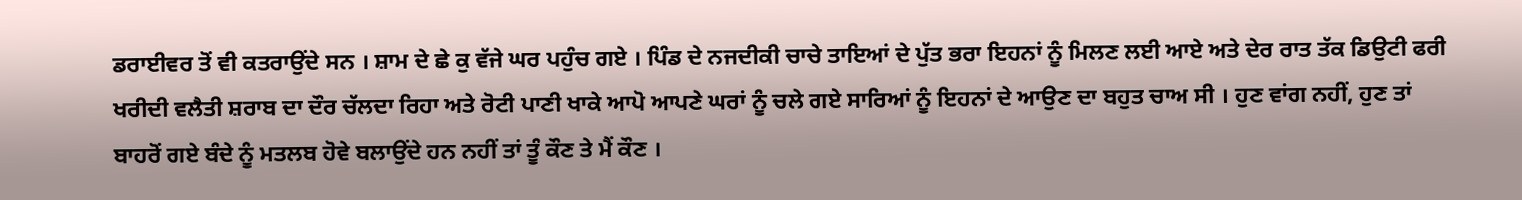ਡਰਾਈਵਰ ਤੋਂ ਵੀ ਕਤਰਾਉਂਦੇ ਸਨ । ਸ਼ਾਮ ਦੇ ਛੇ ਕੁ ਵੱਜੇ ਘਰ ਪਹੁੰਚ ਗਏ । ਪਿੰਡ ਦੇ ਨਜਦੀਕੀ ਚਾਚੇ ਤਾਇਆਂ ਦੇ ਪੁੱਤ ਭਰਾ ਇਹਨਾਂ ਨੂੰ ਮਿਲਣ ਲਈ ਆਏ ਅਤੇ ਦੇਰ ਰਾਤ ਤੱਕ ਡਿਉਟੀ ਫਰੀ ਖਰੀਦੀ ਵਲੈਤੀ ਸ਼ਰਾਬ ਦਾ ਦੌਰ ਚੱਲਦਾ ਰਿਹਾ ਅਤੇ ਰੋਟੀ ਪਾਣੀ ਖਾਕੇ ਆਪੋ ਆਪਣੇ ਘਰਾਂ ਨੂੰ ਚਲੇ ਗਏ ਸਾਰਿਆਂ ਨੂੰ ਇਹਨਾਂ ਦੇ ਆਉਣ ਦਾ ਬਹੁਤ ਚਾਅ ਸੀ । ਹੁਣ ਵਾਂਗ ਨਹੀਂ, ਹੁਣ ਤਾਂ ਬਾਹਰੋਂ ਗਏ ਬੰਦੇ ਨੂੰ ਮਤਲਬ ਹੋਵੇ ਬਲਾਉਂਦੇ ਹਨ ਨਹੀਂ ਤਾਂ ਤੂੰ ਕੌਣ ਤੇ ਮੈਂ ਕੌਣ ।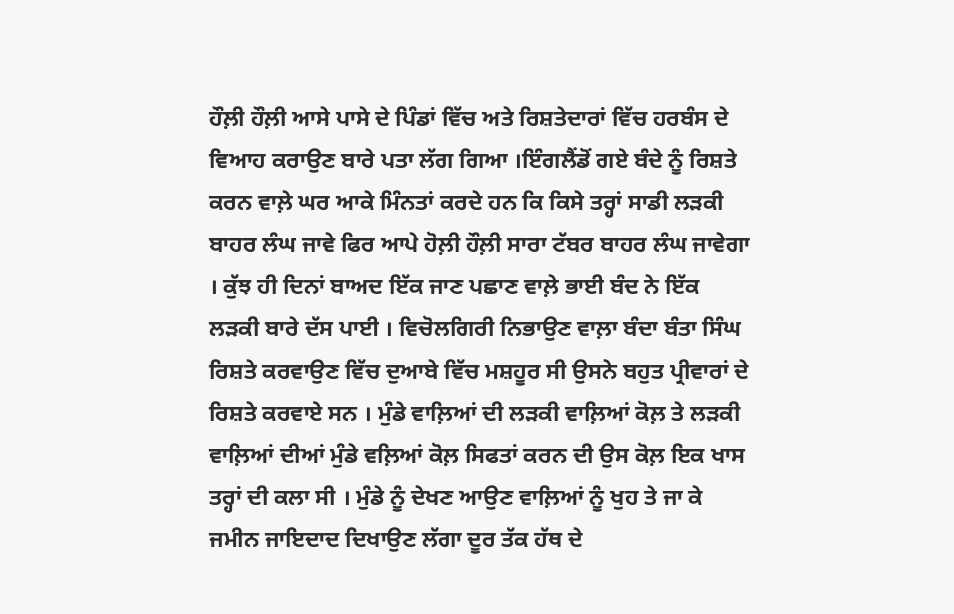ਹੌਲ਼ੀ ਹੌਲ਼ੀ ਆਸੇ ਪਾਸੇ ਦੇ ਪਿੰਡਾਂ ਵਿੱਚ ਅਤੇ ਰਿਸ਼ਤੇਦਾਰਾਂ ਵਿੱਚ ਹਰਬੰਸ ਦੇ ਵਿਆਹ ਕਰਾਉਣ ਬਾਰੇ ਪਤਾ ਲੱਗ ਗਿਆ ।ਇੰਗਲੈਂਡੋਂ ਗਏ ਬੰਦੇ ਨੂੰ ਰਿਸ਼ਤੇ ਕਰਨ ਵਾਲ਼ੇ ਘਰ ਆਕੇ ਮਿੰਨਤਾਂ ਕਰਦੇ ਹਨ ਕਿ ਕਿਸੇ ਤਰ੍ਹਾਂ ਸਾਡੀ ਲੜਕੀ ਬਾਹਰ ਲੰਘ ਜਾਵੇ ਫਿਰ ਆਪੇ ਹੋਲ਼ੀ ਹੌਲ਼ੀ ਸਾਰਾ ਟੱਬਰ ਬਾਹਰ ਲੰਘ ਜਾਵੇਗਾ । ਕੁੱਝ ਹੀ ਦਿਨਾਂ ਬਾਅਦ ਇੱਕ ਜਾਣ ਪਛਾਣ ਵਾਲ਼ੇ ਭਾਈ ਬੰਦ ਨੇ ਇੱਕ ਲੜਕੀ ਬਾਰੇ ਦੱਸ ਪਾਈ । ਵਿਚੋਲਗਿਰੀ ਨਿਭਾਉਣ ਵਾਲ਼ਾ ਬੰਦਾ ਬੰਤਾ ਸਿੰਘ ਰਿਸ਼ਤੇ ਕਰਵਾਉਣ ਵਿੱਚ ਦੁਆਬੇ ਵਿੱਚ ਮਸ਼ਹੂਰ ਸੀ ਉਸਨੇ ਬਹੁਤ ਪ੍ਰੀਵਾਰਾਂ ਦੇ ਰਿਸ਼ਤੇ ਕਰਵਾਏ ਸਨ । ਮੁੰਡੇ ਵਾਲ਼ਿਆਂ ਦੀ ਲੜਕੀ ਵਾਲ਼ਿਆਂ ਕੋਲ਼ ਤੇ ਲੜਕੀ ਵਾਲ਼ਿਆਂ ਦੀਆਂ ਮੁੰਡੇ ਵਲ਼ਿਆਂ ਕੋਲ਼ ਸਿਫਤਾਂ ਕਰਨ ਦੀ ਉਸ ਕੋਲ਼ ਇਕ ਖਾਸ ਤਰ੍ਹਾਂ ਦੀ ਕਲਾ ਸੀ । ਮੁੰਡੇ ਨੂੰ ਦੇਖਣ ਆਉਣ ਵਾਲ਼ਿਆਂ ਨੂੰ ਖੁਹ ਤੇ ਜਾ ਕੇ ਜਮੀਨ ਜਾਇਦਾਦ ਦਿਖਾਉਣ ਲੱਗਾ ਦੂਰ ਤੱਕ ਹੱਥ ਦੇ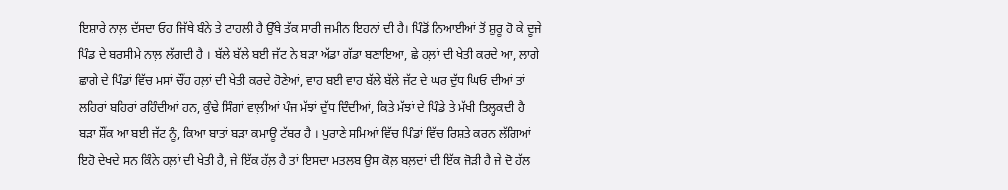ਇਸ਼ਾਰੇ ਨਾਲ਼ ਦੱਸਦਾ ਓਹ ਜਿੱਥੇ ਬੰਨੇ ਤੇ ਟਾਹਲੀ ਹੈ ਉੱਥੇ ਤੱਕ ਸਾਰੀ ਜਮੀਨ ਇਹਨਾਂ ਦੀ ਹੈ। ਪਿੰਡੋਂ ਨਿਆਈਆਂ ਤੋਂ ਸ਼ੁਰੂ ਹੋ ਕੇ ਦੂਜੇ ਪਿੰਡ ਦੇ ਬਰਸੀਮੇ ਨਾਲ਼ ਲੱਗਦੀ ਹੈ । ਬੱਲੇ ਬੱਲੇ ਬਈ ਜੱਟ ਨੇ ਬੜਾ ਅੱਡਾ ਗੱਡਾ ਬਣਾਇਆ, ਛੇ ਹਲ਼ਾਂ ਦੀ ਖੇਤੀ ਕਰਦੇ ਆ, ਲਾਗੇ ਛਾਗੇ ਦੇ ਪਿੰਡਾਂ ਵਿੱਚ ਮਸਾਂ ਚੌਂਹ ਹਲ਼ਾਂ ਦੀ ਖੇਤੀ ਕਰਦੇ ਹੋਣੇਆਂ, ਵਾਹ ਬਈ ਵਾਹ ਬੱਲੇ ਬੱਲੇ ਜੱਟ ਦੇ ਘਰ ਦੁੱਧ ਘਿਓ ਦੀਆਂ ਤਾਂ ਲਹਿਰਾਂ ਬਹਿਰਾਂ ਰਹਿੰਦੀਆਂ ਹਨ, ਕੁੰਢੇ ਸਿੰਗਾਂ ਵਾਲ਼ੀਆਂ ਪੰਜ ਮੱਝਾਂ ਦੁੱਧ ਦਿੰਦੀਆਂ, ਕਿਤੇ ਮੱਝਾਂ ਦੇ ਪਿੰਡੇ ਤੇ ਮੱਖੀ ਤਿਲ੍ਹਕਦੀ ਹੈ ਬੜਾ ਸ਼ੌਂਕ ਆ ਬਈ ਜੱਟ ਨੂੰ, ਕਿਆ ਬਾਤਾਂ ਬੜਾ ਕਮਾਊ ਟੱਬਰ ਹੈ । ਪੁਰਾਣੇ ਸਮਿਆਂ ਵਿੱਚ ਪਿੰਡਾਂ ਵਿੱਚ ਰਿਸ਼ਤੇ ਕਰਨ ਲੱਗਿਆਂ ਇਹੋ ਦੇਖਦੇ ਸਨ ਕਿੰਨੇ ਹਲ਼ਾਂ ਦੀ ਖੇਤੀ ਹੈ, ਜੇ ਇੱਕ ਹੱਲ਼ ਹੈ ਤਾਂ ਇਸਦਾ ਮਤਲਬ ਉਸ ਕੋਲ਼ ਬਲ਼ਦਾਂ ਦੀ ਇੱਕ ਜੋੜੀ ਹੈ ਜੇ ਦੋ ਹੱਲ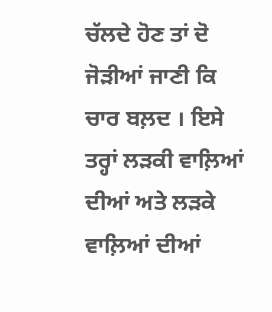ਚੱਲਦੇ ਹੋਣ ਤਾਂ ਦੋ ਜੋੜੀਆਂ ਜਾਣੀ ਕਿ ਚਾਰ ਬਲ਼ਦ । ਇਸੇ ਤਰ੍ਹਾਂ ਲੜਕੀ ਵਾਲ਼ਿਆਂ ਦੀਆਂ ਅਤੇ ਲੜਕੇ ਵਾਲ਼ਿਆਂ ਦੀਆਂ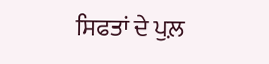ਸਿਫਤਾਂ ਦੇ ਪੁਲ਼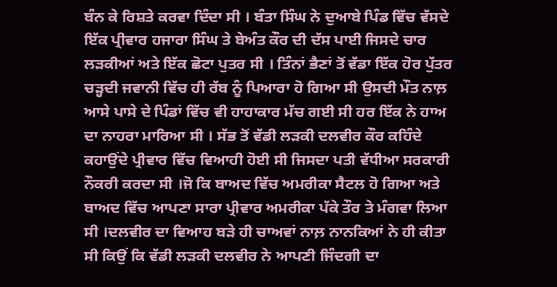ਬੰਨ ਕੇ ਰਿਸ਼ਤੇ ਕਰਵਾ ਦਿੰਦਾ ਸੀ । ਬੰਤਾ ਸਿੰਘ ਨੇ ਦੁਆਬੇ ਪਿੰਡ ਵਿੱਚ ਵੱਸਦੇ ਇੱਕ ਪ੍ਰੀਵਾਰ ਹਜਾਰਾ ਸਿੰਘ ਤੇ ਬੇਅੰਤ ਕੌਰ ਦੀ ਦੱਸ ਪਾਈ ਜਿਸਦੇ ਚਾਰ ਲੜਕੀਆਂ ਅਤੇ ਇੱਕ ਛੋਟਾ ਪੁਤਰ ਸੀ । ਤਿੰਨਾਂ ਭੈਣਾਂ ਤੋਂ ਵੱਡਾ ਇੱਕ ਹੋਰ ਪੁੱਤਰ ਚੜ੍ਹਦੀ ਜਵਾਨੀ ਵਿੱਚ ਹੀ ਰੱਬ ਨੂੰ ਪਿਆਰਾ ਹੋ ਗਿਆ ਸੀ ਉਸਦੀ ਮੌਤ ਨਾਲ਼ ਆਸੇ ਪਾਸੇ ਦੇ ਪਿੰਡਾਂ ਵਿੱਚ ਵੀ ਹਾਹਾਕਾਰ ਮੱਚ ਗਈ ਸੀ ਹਰ ਇੱਕ ਨੇ ਹਾਅ ਦਾ ਨਾਹਰਾ ਮਾਰਿਆ ਸੀ । ਸੱਭ ਤੋਂ ਵੱਡੀ ਲੜਕੀ ਦਲਵੀਰ ਕੌਰ ਕਹਿੰਦੇ ਕਹਾਉਂਦੇ ਪ੍ਰੀਵਾਰ ਵਿੱਚ ਵਿਆਹੀ ਹੋਈ ਸੀ ਜਿਸਦਾ ਪਤੀ ਵੱਧੀਆ ਸਰਕਾਰੀ ਨੌਕਰੀ ਕਰਦਾ ਸੀ ।ਜੋ ਕਿ ਬਾਅਦ ਵਿੱਚ ਅਮਰੀਕਾ ਸੈਟਲ ਹੋ ਗਿਆ ਅਤੇ ਬਾਅਦ ਵਿੱਚ ਆਪਣਾ ਸਾਰਾ ਪ੍ਰੀਵਾਰ ਅਮਰੀਕਾ ਪੱਕੇ ਤੌਰ ਤੇ ਮੰਗਵਾ ਲਿਆ ਸੀ ।ਦਲਵੀਰ ਦਾ ਵਿਆਹ ਬੜੇ ਹੀ ਚਾਅਵਾਂ ਨਾਲ਼ ਨਾਨਕਿਆਂ ਨੇ ਹੀ ਕੀਤਾ ਸੀ ਕਿਉਂ ਕਿ ਵੱਡੀ ਲੜਕੀ ਦਲਵੀਰ ਨੇ ਆਪਣੀ ਜਿੰਦਗੀ ਦਾ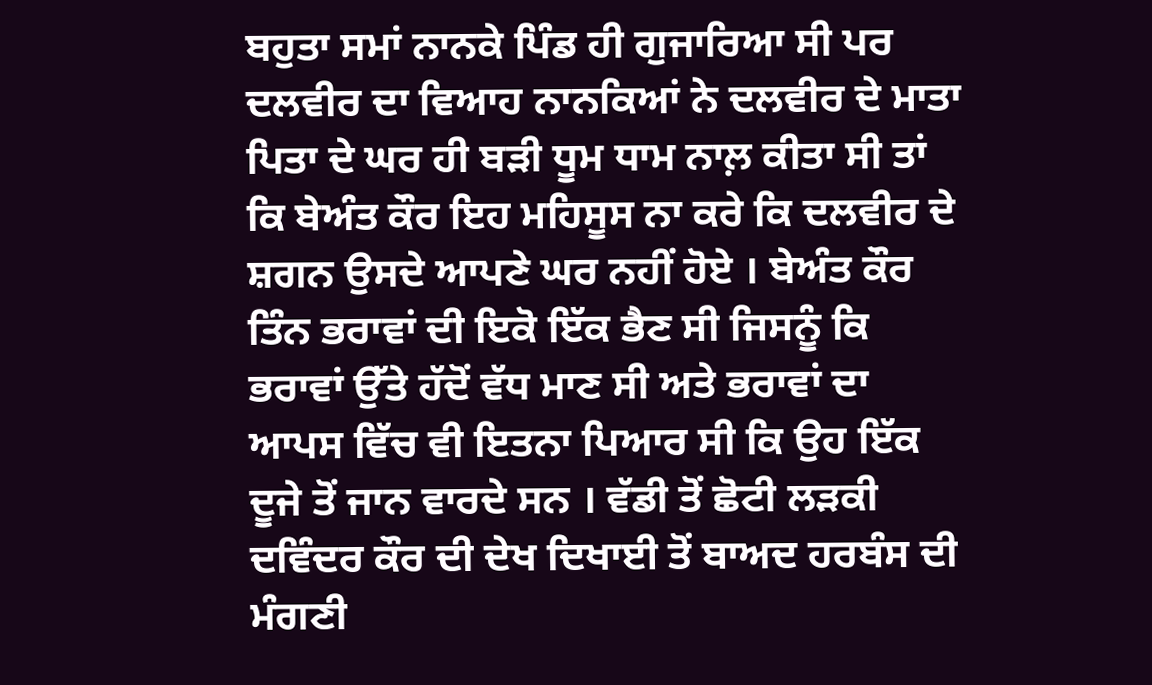ਬਹੁਤਾ ਸਮਾਂ ਨਾਨਕੇ ਪਿੰਡ ਹੀ ਗੁਜਾਰਿਆ ਸੀ ਪਰ ਦਲਵੀਰ ਦਾ ਵਿਆਹ ਨਾਨਕਿਆਂ ਨੇ ਦਲਵੀਰ ਦੇ ਮਾਤਾ ਪਿਤਾ ਦੇ ਘਰ ਹੀ ਬੜੀ ਧੂਮ ਧਾਮ ਨਾਲ਼ ਕੀਤਾ ਸੀ ਤਾਂ ਕਿ ਬੇਅੰਤ ਕੌਰ ਇਹ ਮਹਿਸੂਸ ਨਾ ਕਰੇ ਕਿ ਦਲਵੀਰ ਦੇ ਸ਼ਗਨ ਉਸਦੇ ਆਪਣੇ ਘਰ ਨਹੀਂ ਹੋਏ । ਬੇਅੰਤ ਕੌਰ ਤਿੰਨ ਭਰਾਵਾਂ ਦੀ ਇਕੋ ਇੱਕ ਭੈਣ ਸੀ ਜਿਸਨੂੰ ਕਿ ਭਰਾਵਾਂ ਉੱਤੇ ਹੱਦੋਂ ਵੱਧ ਮਾਣ ਸੀ ਅਤੇ ਭਰਾਵਾਂ ਦਾ ਆਪਸ ਵਿੱਚ ਵੀ ਇਤਨਾ ਪਿਆਰ ਸੀ ਕਿ ਉਹ ਇੱਕ ਦੂਜੇ ਤੋਂ ਜਾਨ ਵਾਰਦੇ ਸਨ । ਵੱਡੀ ਤੋਂ ਛੋਟੀ ਲੜਕੀ ਦਵਿੰਦਰ ਕੌਰ ਦੀ ਦੇਖ ਦਿਖਾਈ ਤੋਂ ਬਾਅਦ ਹਰਬੰਸ ਦੀ ਮੰਗਣੀ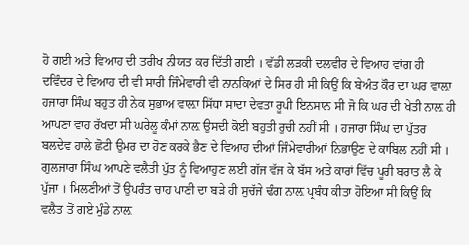ਹੋ ਗਈ ਅਤੇ ਵਿਆਹ ਦੀ ਤਰੀਖ ਨੀਯਤ ਕਰ ਦਿੱਤੀ ਗਈ । ਵੱਡੀ ਲੜਕੀ ਦਲਵੀਰ ਦੇ ਵਿਆਹ ਵਾਂਗ ਹੀ ਦਵਿੰਦਰ ਦੇ ਵਿਆਹ ਦੀ ਵੀ ਸਾਰੀ ਜਿੰਮੇਵਾਰੀ ਵੀ ਨਾਨਕਿਆਂ ਦੇ ਸਿਰ ਹੀ ਸੀ ਕਿਉਂ ਕਿ ਬੇਅੰਤ ਕੌਰ ਦਾ ਘਰ ਵਾਲ਼ਾ ਹਜਾਰਾ ਸਿੰਘ ਬਹੁਤ ਹੀ ਨੇਕ ਸੁਭਾਅ ਵਾਲ਼ਾ ਸਿੱਧਾ ਸਾਦਾ ਦੇਵਤਾ ਰੂਪੀ ਇਨਸਾਨ ਸੀ ਜੋ ਕਿ ਘਰ ਦੀ ਖੇਤੀ ਨਾਲ਼ ਹੀ ਆਪਣਾ ਵਾਹ ਰੱਖਦਾ ਸੀ ਘਰੇਲੂ ਕੰਮਾਂ ਨਾਲ਼ ਉਸਦੀ ਕੋਈ ਬਹੁਤੀ ਰੁਚੀ ਨਹੀਂ ਸੀ । ਹਜਾਰਾ ਸਿੰਘ ਦਾ ਪੁੱਤਰ ਬਲਦੇਵ ਹਾਲੇ ਛੋਟੀ ਉਮਰ ਦਾ ਹੋਣ ਕਰਕੇ ਭੈਣ ਦੇ ਵਿਆਹ ਦੀਆਂ ਜਿੰਮੇਵਾਰੀਆਂ ਨਿਭਾਉਣ ਦੇ ਕਾਬਿਲ ਨਹੀਂ ਸੀ । ਗੁਲਜਾਰਾ ਸਿੰਘ ਆਪਣੇ ਵਲੈਤੀ ਪੁੱਤ ਨੂੰ ਵਿਆਹੁਣ ਲਈ ਗੱਜ ਵੱਜ ਕੇ ਬੱਸ ਅਤੇ ਕਾਰਾਂ ਵਿੱਚ ਪੂਰੀ ਬਰਾਤ ਲੈ ਕੇ ਪੁੱਜਾ । ਮਿਲਣੀਆਂ ਤੋਂ ਉਪਰੰਤ ਚਾਹ ਪਾਣੀ ਦਾ ਬੜੇ ਹੀ ਸੁਚੱਜੇ ਢੰਗ ਨਾਲ਼ ਪ੍ਰਬੰਧ ਕੀਤਾ ਹੋਇਆ ਸੀ ਕਿਉਂ ਕਿ ਵਲੈਤ ਤੋਂ ਗਏ ਮੁੰਡੇ ਨਾਲ਼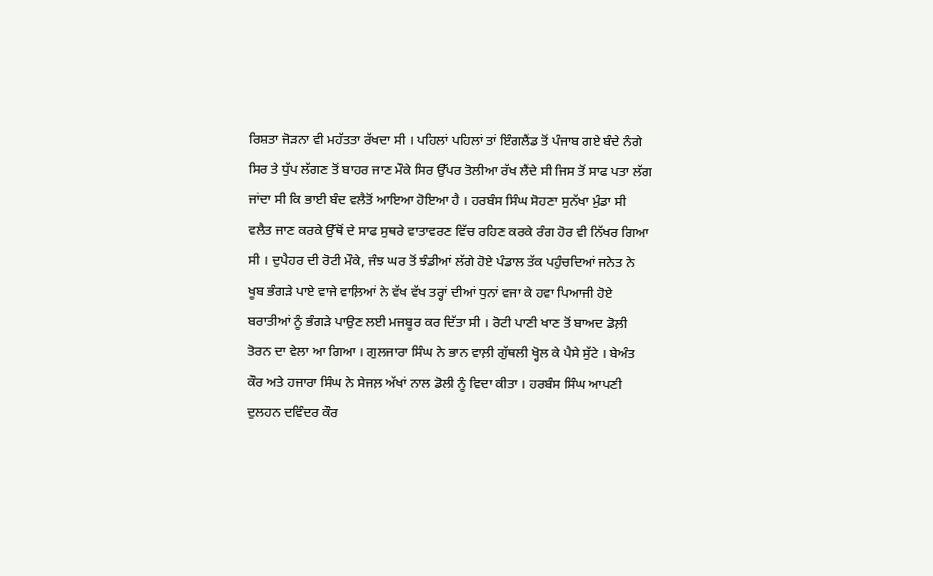ਰਿਸ਼ਤਾ ਜੋੜਨਾ ਵੀ ਮਹੱਤਤਾ ਰੱਖਦਾ ਸੀ । ਪਹਿਲਾਂ ਪਹਿਲਾਂ ਤਾਂ ਇੰਗਲੈਂਡ ਤੋਂ ਪੰਜਾਬ ਗਏ ਬੰਦੇ ਨੰਗੇ ਸਿਰ ਤੇ ਧੁੱਪ ਲੱਗਣ ਤੋਂ ਬਾਹਰ ਜਾਣ ਮੌਕੇ ਸਿਰ ਉੱਪਰ ਤੋਲੀਆ ਰੱਖ ਲੈਂਦੇ ਸੀ ਜਿਸ ਤੋਂ ਸਾਫ ਪਤਾ ਲੱਗ ਜਾਂਦਾ ਸੀ ਕਿ ਭਾਈ ਬੰਦ ਵਲੈਤੋਂ ਆਇਆ ਹੋਇਆ ਹੈ । ਹਰਬੰਸ ਸਿੰਘ ਸੋਹਣਾ ਸੁਨੱਖਾ ਮੁੰਡਾ ਸੀ ਵਲੈਤ ਜਾਣ ਕਰਕੇ ਉੱਥੋਂ ਦੇ ਸਾਫ ਸੁਥਰੇ ਵਾਤਾਵਰਣ ਵਿੱਚ ਰਹਿਣ ਕਰਕੇ ਰੰਗ ਹੋਰ ਵੀ ਨਿੱਖਰ ਗਿਆ ਸੀ । ਦੁਪੈਹਰ ਦੀ ਰੋਟੀ ਮੌਕੇ, ਜੰਝ ਘਰ ਤੋਂ ਝੰਡੀਆਂ ਲੱਗੇ ਹੋਏ ਪੰਡਾਲ ਤੱਕ ਪਹੁੰਚਦਿਆਂ ਜਨੇਤ ਨੇ ਖੂਬ ਭੰਗੜੇ ਪਾਏ ਵਾਜੇ ਵਾਲ਼ਿਆਂ ਨੇ ਵੱਖ ਵੱਖ ਤਰ੍ਹਾਂ ਦੀਆਂ ਧੁਨਾਂ ਵਜਾ ਕੇ ਹਵਾ ਪਿਆਜੀ ਹੋਏ ਬਰਾਤੀਆਂ ਨੂੰ ਭੰਗੜੇ ਪਾਉਣ ਲਈ ਮਜਬੂਰ ਕਰ ਦਿੱਤਾ ਸੀ । ਰੋਟੀ ਪਾਣੀ ਖਾਣ ਤੋਂ ਬਾਅਦ ਡੋਲ਼ੀ ਤੋਰਨ ਦਾ ਵੇਲਾ ਆ ਗਿਆ । ਗੁਲਜਾਰਾ ਸਿੰਘ ਨੇ ਭਾਨ ਵਾਲ਼ੀ ਗੁੱਥਲੀ ਖ੍ਹੋਲ ਕੇ ਪੈਸੇ ਸੁੱਟੇ । ਬੇਅੰਤ ਕੌਰ ਅਤੇ ਹਜਾਰਾ ਸਿੰਘ ਨੇ ਸੇਜਲ਼ ਅੱਖਾਂ ਨਾਲ ਡੋਲੀ ਨੂੰ ਵਿਦਾ ਕੀਤਾ । ਹਰਬੰਸ ਸਿੰਘ ਆਪਣੀ ਦੁਲਹਨ ਦਵਿੰਦਰ ਕੌਰ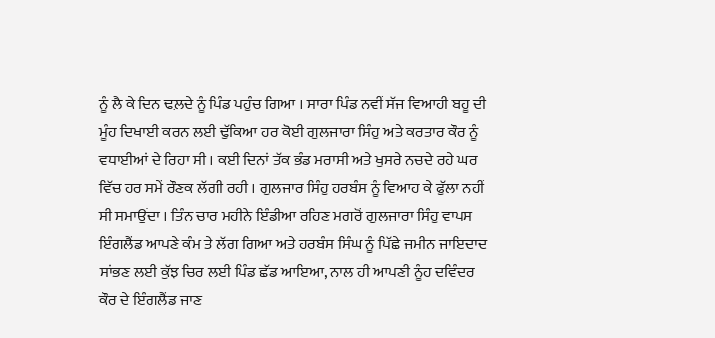ਨੂੰ ਲੈ ਕੇ ਦਿਨ ਢਲ਼ਦੇ ਨੂੰ ਪਿੰਡ ਪਹੁੰਚ ਗਿਆ । ਸਾਰਾ ਪਿੰਡ ਨਵੀਂ ਸੱਜ ਵਿਆਹੀ ਬਹੂ ਦੀ ਮੂੰਹ ਦਿਖਾਈ ਕਰਨ ਲਈ ਢੁੱਕਿਆ ਹਰ ਕੋਈ ਗੁਲਜਾਰਾ ਸਿੰਹੁ ਅਤੇ ਕਰਤਾਰ ਕੌਰ ਨੂੰ ਵਧਾਈਆਂ ਦੇ ਰਿਹਾ ਸੀ । ਕਈ ਦਿਨਾਂ ਤੱਕ ਭੰਡ ਮਰਾਸੀ ਅਤੇ ਖੁਸਰੇ ਨਚਦੇ ਰਹੇ ਘਰ ਵਿੱਚ ਹਰ ਸਮੇਂ ਰੌਣਕ ਲੱਗੀ ਰਹੀ । ਗੁਲਜਾਰ ਸਿੰਹੁ ਹਰਬੰਸ ਨੂੰ ਵਿਆਹ ਕੇ ਫੁੱਲਾ ਨਹੀਂ ਸੀ ਸਮਾਉਂਦਾ । ਤਿੰਨ ਚਾਰ ਮਹੀਨੇ ਇੰਡੀਆ ਰਹਿਣ ਮਗਰੋਂ ਗੁਲਜਾਰਾ ਸਿੰਹੁ ਵਾਪਸ ਇੰਗਲੈਂਡ ਆਪਣੇ ਕੰਮ ਤੇ ਲੱਗ ਗਿਆ ਅਤੇ ਹਰਬੰਸ ਸਿੰਘ ਨੂੰ ਪਿੱਛੇ ਜਮੀਨ ਜਾਇਦਾਦ ਸਾਂਭਣ ਲਈ ਕੁੱਝ ਚਿਰ ਲਈ ਪਿੰਡ ਛੱਡ ਆਇਆ, ਨਾਲ ਹੀ ਆਪਣੀ ਨੂੰਹ ਦਵਿੰਦਰ ਕੌਰ ਦੇ ਇੰਗਲੈਂਡ ਜਾਣ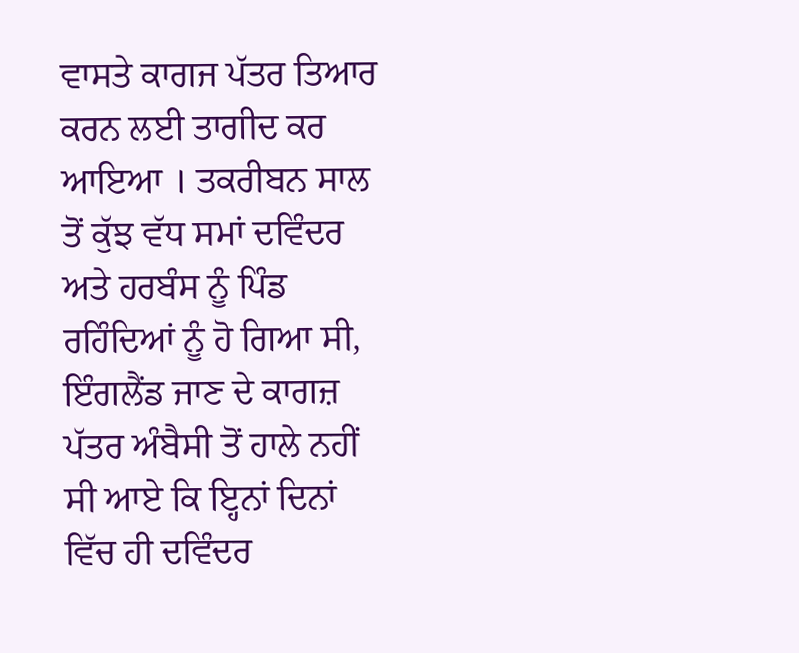ਵਾਸਤੇ ਕਾਗਜ ਪੱਤਰ ਤਿਆਰ ਕਰਨ ਲਈ ਤਾਗੀਦ ਕਰ ਆਇਆ । ਤਕਰੀਬਨ ਸਾਲ ਤੋਂ ਕੁੱਝ ਵੱਧ ਸਮਾਂ ਦਵਿੰਦਰ ਅਤੇ ਹਰਬੰਸ ਨੂੰ ਪਿੰਡ ਰਹਿੰਦਿਆਂ ਨੂੰ ਹੋ ਗਿਆ ਸੀ, ਇੰਗਲੈਂਡ ਜਾਣ ਦੇ ਕਾਗਜ਼ ਪੱਤਰ ਅੰਬੈਸੀ ਤੋਂ ਹਾਲੇ ਨਹੀਂ ਸੀ ਆਏ ਕਿ ਇ੍ਹਨਾਂ ਦਿਨਾਂ ਵਿੱਚ ਹੀ ਦਵਿੰਦਰ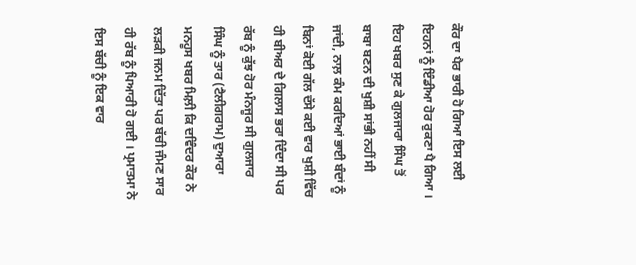ਕੌਰ ਦਾ ਪੈਰ ਭਾਰੀ ਹੋ ਗਿਆ ਇਸ ਲਈ ਇਹਨਾਂ ਨੂੰ ਇੰਡੀਆ ਹੋਰ ਰੁਕਣਾ ਪੈ ਗਿਆ । ਇਹ ਖਬਰ ਸੁਣ ਕੇ ਗੁਲਜਾਰਾ ਸਿੰਘ ਤੋਂ ਬਾਬਾ ਬਣਨ ਦੀ ਖੁਸ਼ੀ ਸਾਂਭੀ ਨਹੀਂ ਸੀ ਜਾਂਦੀ, ਨਾਲ਼ ਕੰਮ ਕਰਦਿਆਂ ਭਾਈ ਬੰਦਾਂ ਨੂੰ ਬਿਨਾਂ ਕੋਈ ਗੱਲ ਦੱਸੇ ਕਈ ਵਾਰ ਖੁਸ਼ੀ ਵਿੱਚ ਹੀ ਬੀਅਰ ਦੇ ਗਿਲਾਸ ਭਰਾ ਦਿੰਦਾ ਸੀ ਪਰ ਰੱਬ ਨੂੰ ਕੁੱਝ ਹੋਰ ਮੰਨਜੂਰ ਸੀ ਗੁਲਜਾਰ ਸਿੰਘ ਨੂੰ ਤਾਰ (ਟੈਲੀਗਰਾਮ) ਦੁਆਰਾ ਮਨਹੂਸ ਖਬਰ ਮਿਲ਼ੀ ਕਿ ਦਵਿੰਦਰ ਕੌਰ ਨੇ ਲੜਕੀ ਜਨਮ ਦਿੱਤਾ ਪਰ ਬੱਚੀ ਜੰਮਣ ਸਾਰ ਹੀ ਰੱਬ ਨੂੰ ਪਿਆਰੀ ਹੋ ਗਈ । ਪ੍ਰਮਾਤਮਾ ਨੇ ਇਸ ਬੱਚੀ ਨੂੰ ਇਕ ਵਾਰ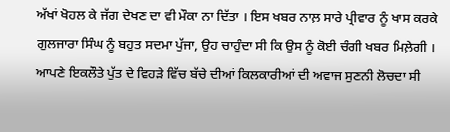ਅੱਖਾਂ ਖੋਹਲ ਕੇ ਜੱਗ ਦੇਖਣ ਦਾ ਵੀ ਮੌਕਾ ਨਾ ਦਿੱਤਾ । ਇਸ ਖਬਰ ਨਾਲ਼ ਸਾਰੇ ਪ੍ਰੀਵਾਰ ਨੂੰ ਖਾਸ ਕਰਕੇ ਗੁਲਜਾਰਾ ਸਿੰਘ ਨੂੰ ਬਹੁਤ ਸਦਮਾ ਪੁੱਜਾ, ਉਹ ਚਾਹੁੰਦਾ ਸੀ ਕਿ ਉਸ ਨੂੰ ਕੋਈ ਚੰਗੀ ਖਬਰ ਮਿਲ਼ੇਗੀ । ਆਪਣੇ ਇਕਲੌਤੇ ਪੁੱਤ ਦੇ ਵਿਹੜੇ ਵਿੱਚ ਬੱਚੇ ਦੀਆਂ ਕਿਲਕਾਰੀਆਂ ਦੀ ਅਵਾਜ ਸੁਣਨੀ ਲੋਚਦਾ ਸੀ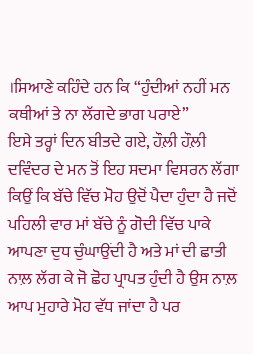।ਸਿਆਣੇ ਕਹਿੰਦੇ ਹਨ ਕਿ “ਹੁੰਦੀਆਂ ਨਹੀਂ ਮਨ ਕਥੀਆਂ ਤੇ ਨਾ ਲੱਗਦੇ ਭਾਗ ਪਰਾਏ”
ਇਸੇ ਤਰ੍ਹਾਂ ਦਿਨ ਬੀਤਦੇ ਗਏ, ਹੌਲ਼ੀ ਹੌਲ਼ੀ ਦਵਿੰਦਰ ਦੇ ਮਨ ਤੋਂ ਇਹ ਸਦਮਾ ਵਿਸਰਨ ਲੱਗਾ ਕਿਉਂ ਕਿ ਬੱਚੇ ਵਿੱਚ ਮੋਹ ਉਦੋਂ ਪੈਦਾ ਹੁੰਦਾ ਹੈ ਜਦੋਂ ਪਹਿਲੀ ਵਾਰ ਮਾਂ ਬੱਚੇ ਨੂੰ ਗੋਦੀ ਵਿੱਚ ਪਾਕੇ ਆਪਣਾ ਦੁਧ ਚੁੰਘਾਉਂਦੀ ਹੈ ਅਤੇ ਮਾਂ ਦੀ ਛਾਤੀ ਨਾਲ਼ ਲੱਗ ਕੇ ਜੋ ਛੋਹ ਪ੍ਰਾਪਤ ਹੁੰਦੀ ਹੈ ਉਸ ਨਾਲ਼ ਆਪ ਮੁਹਾਰੇ ਮੋਹ ਵੱਧ ਜਾਂਦਾ ਹੈ ਪਰ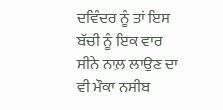ਦਵਿੰਦਰ ਨੂੰ ਤਾਂ ਇਸ ਬੱਚੀ ਨੂੰ ਇਕ ਵਾਰ ਸੀਨੇ ਨਾਲ਼ ਲਾਉਣ ਦਾ ਵੀ ਮੌਕਾ ਨਸੀਬ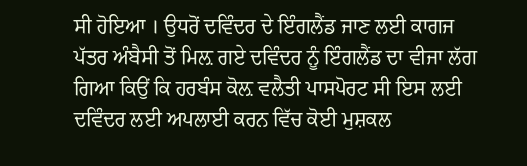ਸੀ ਹੋਇਆ । ਉਧਰੋਂ ਦਵਿੰਦਰ ਦੇ ਇੰਗਲੈਂਡ ਜਾਣ ਲਈ ਕਾਗਜ ਪੱਤਰ ਅੰਬੈਸੀ ਤੋਂ ਮਿਲ਼ ਗਏ ਦਵਿੰਦਰ ਨੂੰ ਇੰਗਲੈਂਡ ਦਾ ਵੀਜਾ ਲੱਗ ਗਿਆ ਕਿਉਂ ਕਿ ਹਰਬੰਸ ਕੋਲ਼ ਵਲੈਤੀ ਪਾਸਪੋਰਟ ਸੀ ਇਸ ਲਈ ਦਵਿੰਦਰ ਲਈ ਅਪਲਾਈ ਕਰਨ ਵਿੱਚ ਕੋਈ ਮੁਸ਼ਕਲ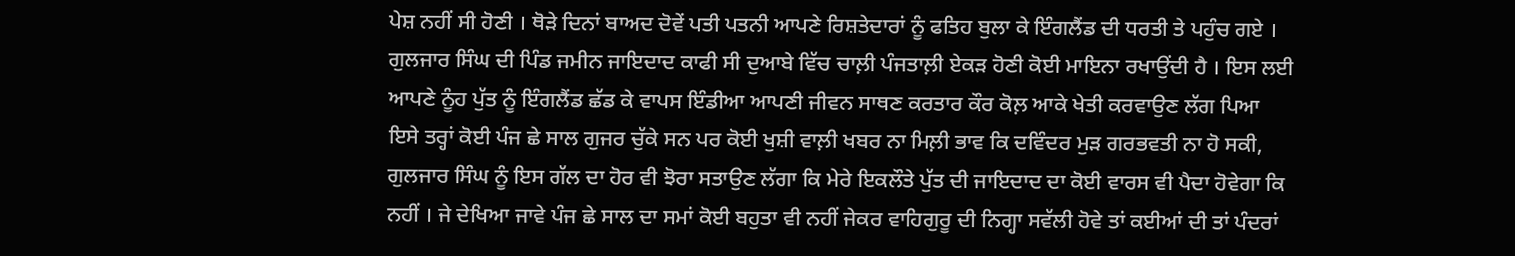ਪੇਸ਼ ਨਹੀਂ ਸੀ ਹੋਣੀ । ਥੋੜੇ ਦਿਨਾਂ ਬਾਅਦ ਦੋਵੇਂ ਪਤੀ ਪਤਨੀ ਆਪਣੇ ਰਿਸ਼ਤੇਦਾਰਾਂ ਨੂੰ ਫਤਿਹ ਬੁਲਾ ਕੇ ਇੰਗਲੈਂਡ ਦੀ ਧਰਤੀ ਤੇ ਪਹੁੰਚ ਗਏ । ਗੁਲਜਾਰ ਸਿੰਘ ਦੀ ਪਿੰਡ ਜਮੀਨ ਜਾਇਦਾਦ ਕਾਫੀ ਸੀ ਦੁਆਬੇ ਵਿੱਚ ਚਾਲ਼ੀ ਪੰਜਤਾਲ਼ੀ ਏਕੜ ਹੋਣੀ ਕੋਈ ਮਾਇਨਾ ਰਖਾਉਂਦੀ ਹੈ । ਇਸ ਲਈ ਆਪਣੇ ਨੂੰਹ ਪੁੱਤ ਨੂੰ ਇੰਗਲੈਂਡ ਛੱਡ ਕੇ ਵਾਪਸ ਇੰਡੀਆ ਆਪਣੀ ਜੀਵਨ ਸਾਥਣ ਕਰਤਾਰ ਕੌਰ ਕੋਲ਼ ਆਕੇ ਖੇਤੀ ਕਰਵਾਉਣ ਲੱਗ ਪਿਆ ਇਸੇ ਤਰ੍ਹਾਂ ਕੋਈ ਪੰਜ ਛੇ ਸਾਲ ਗੁਜਰ ਚੁੱਕੇ ਸਨ ਪਰ ਕੋਈ ਖੁਸ਼ੀ ਵਾਲ਼ੀ ਖਬਰ ਨਾ ਮਿਲ਼ੀ ਭਾਵ ਕਿ ਦਵਿੰਦਰ ਮੁੜ ਗਰਭਵਤੀ ਨਾ ਹੋ ਸਕੀ, ਗੁਲਜਾਰ ਸਿੰਘ ਨੂੰ ਇਸ ਗੱਲ ਦਾ ਹੋਰ ਵੀ ਝੋਰਾ ਸਤਾਉਣ ਲੱਗਾ ਕਿ ਮੇਰੇ ਇਕਲੌਤੇ ਪੁੱਤ ਦੀ ਜਾਇਦਾਦ ਦਾ ਕੋਈ ਵਾਰਸ ਵੀ ਪੈਦਾ ਹੋਵੇਗਾ ਕਿ ਨਹੀਂ । ਜੇ ਦੇਖਿਆ ਜਾਵੇ ਪੰਜ ਛੇ ਸਾਲ ਦਾ ਸਮਾਂ ਕੋਈ ਬਹੁਤਾ ਵੀ ਨਹੀਂ ਜੇਕਰ ਵਾਹਿਗੁਰੂ ਦੀ ਨਿਗ੍ਹਾ ਸਵੱਲੀ ਹੋਵੇ ਤਾਂ ਕਈਆਂ ਦੀ ਤਾਂ ਪੰਦਰਾਂ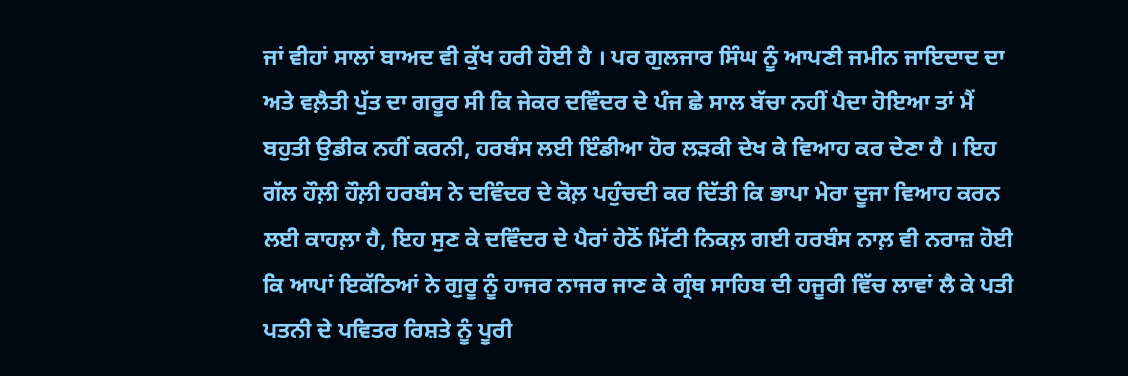ਜਾਂ ਵੀਹਾਂ ਸਾਲਾਂ ਬਾਅਦ ਵੀ ਕੁੱਖ ਹਰੀ ਹੋਈ ਹੈ । ਪਰ ਗੁਲਜਾਰ ਸਿੰਘ ਨੂੰ ਆਪਣੀ ਜਮੀਨ ਜਾਇਦਾਦ ਦਾ ਅਤੇ ਵਲ਼ੈਤੀ ਪੁੱਤ ਦਾ ਗਰੂਰ ਸੀ ਕਿ ਜੇਕਰ ਦਵਿੰਦਰ ਦੇ ਪੰਜ ਛੇ ਸਾਲ ਬੱਚਾ ਨਹੀਂ ਪੈਦਾ ਹੋਇਆ ਤਾਂ ਮੈਂ ਬਹੁਤੀ ਉਡੀਕ ਨਹੀਂ ਕਰਨੀ, ਹਰਬੰਸ ਲਈ ਇੰਡੀਆ ਹੋਰ ਲੜਕੀ ਦੇਖ ਕੇ ਵਿਆਹ ਕਰ ਦੇਣਾ ਹੈ । ਇਹ ਗੱਲ ਹੌਲ਼ੀ ਹੌਲ਼ੀ ਹਰਬੰਸ ਨੇ ਦਵਿੰਦਰ ਦੇ ਕੋਲ਼ ਪਹੁੰਚਦੀ ਕਰ ਦਿੱਤੀ ਕਿ ਭਾਪਾ ਮੇਰਾ ਦੂਜਾ ਵਿਆਹ ਕਰਨ ਲਈ ਕਾਹਲ਼ਾ ਹੈ, ਇਹ ਸੁਣ ਕੇ ਦਵਿੰਦਰ ਦੇ ਪੈਰਾਂ ਹੇਠੋਂ ਮਿੱਟੀ ਨਿਕਲ਼ ਗਈ ਹਰਬੰਸ ਨਾਲ਼ ਵੀ ਨਰਾਜ਼ ਹੋਈ ਕਿ ਆਪਾਂ ਇਕੱਠਿਆਂ ਨੇ ਗੁਰੂ ਨੂੰ ਹਾਜਰ ਨਾਜਰ ਜਾਣ ਕੇ ਗ੍ਰੰਥ ਸਾਹਿਬ ਦੀ ਹਜੂਰੀ ਵਿੱਚ ਲਾਵਾਂ ਲੈ ਕੇ ਪਤੀ ਪਤਨੀ ਦੇ ਪਵਿਤਰ ਰਿਸ਼ਤੇ ਨੂੰ ਪੂਰੀ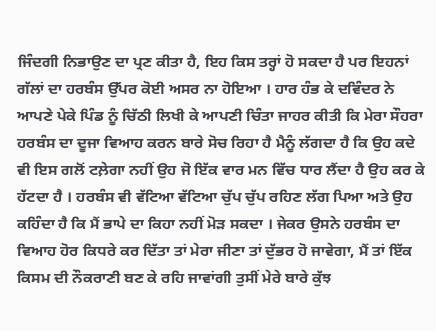ਜਿੰਦਗੀ ਨਿਭਾਉਣ ਦਾ ਪ੍ਰਣ ਕੀਤਾ ਹੈ, ਇਹ ਕਿਸ ਤਰ੍ਹਾਂ ਹੋ ਸਕਦਾ ਹੈ ਪਰ ਇਹਨਾਂ ਗੱਲਾਂ ਦਾ ਹਰਬੰਸ ਉੱਪਰ ਕੋਈ ਅਸਰ ਨਾ ਹੋਇਆ । ਹਾਰ ਹੰਭ ਕੇ ਦਵਿੰਦਰ ਨੇ ਆਪਣੇ ਪੇਕੇ ਪਿੰਡ ਨੂੰ ਚਿੱਠੀ ਲਿਖੀ ਕੇ ਆਪਣੀ ਚਿੰਤਾ ਜਾਹਰ ਕੀਤੀ ਕਿ ਮੇਰਾ ਸੌਹਰਾ ਹਰਬੰਸ ਦਾ ਦੂਜਾ ਵਿਆਹ ਕਰਨ ਬਾਰੇ ਸੋਚ ਰਿਹਾ ਹੈ ਮੈਨੂੰ ਲੱਗਦਾ ਹੈ ਕਿ ਉਹ ਕਦੇ ਵੀ ਇਸ ਗਲੋਂ ਟਲ਼ੇਗਾ ਨਹੀਂ ਉਹ ਜੋ ਇੱਕ ਵਾਰ ਮਨ ਵਿੱਚ ਧਾਰ ਲੈਂਦਾ ਹੈ ਉਹ ਕਰ ਕੇ ਹੱਟਦਾ ਹੈ । ਹਰਬੰਸ ਵੀ ਵੱਟਿਆ ਵੱਟਿਆ ਚੁੱਪ ਚੁੱਪ ਰਹਿਣ ਲੱਗ ਪਿਆ ਅਤੇ ਉਹ ਕਹਿੰਦਾ ਹੈ ਕਿ ਮੈਂ ਭਾਪੇ ਦਾ ਕਿਹਾ ਨਹੀਂ ਮੋੜ ਸਕਦਾ । ਜੇਕਰ ਉਸਨੇ ਹਰਬੰਸ ਦਾ ਵਿਆਹ ਹੋਰ ਕਿਧਰੇ ਕਰ ਦਿੱਤਾ ਤਾਂ ਮੇਰਾ ਜੀਣਾ ਤਾਂ ਦੁੱਭਰ ਹੋ ਜਾਵੇਗਾ, ਮੈਂ ਤਾਂ ਇੱਕ ਕਿਸਮ ਦੀ ਨੌਕਰਾਣੀ ਬਣ ਕੇ ਰਹਿ ਜਾਵਾਂਗੀ ਤੁਸੀਂ ਮੇਰੇ ਬਾਰੇ ਕੁੱਝ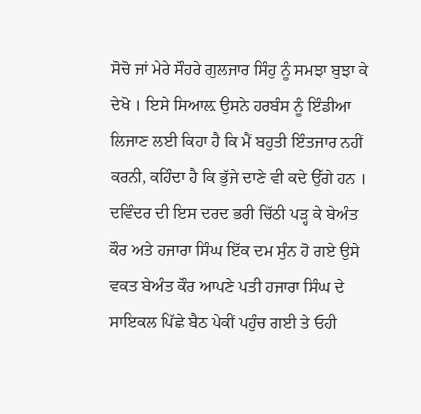ਸੋਚੋ ਜਾਂ ਮੇਰੇ ਸੌਹਰੇ ਗੁਲਜਾਰ ਸਿੰਹੁ ਨੂੰ ਸਮਝਾ ਬੁਝਾ ਕੇ ਦੇਖੋ । ਇਸੇ ਸਿਆਲ਼ ਉਸਨੇ ਹਰਬੰਸ ਨੂੰ ਇੰਡੀਆ ਲਿਜਾਣ ਲਈ ਕਿਹਾ ਹੈ ਕਿ ਮੈਂ ਬਹੁਤੀ ਇੰਤਜਾਰ ਨਹੀਂ ਕਰਨੀ, ਕਹਿੰਦਾ ਹੈ ਕਿ ਭੁੱਜੇ ਦਾਣੇ ਵੀ ਕਦੇ ਉੱਗੇ ਹਨ । ਦਵਿੰਦਰ ਦੀ ਇਸ ਦਰਦ ਭਰੀ ਚਿੱਠੀ ਪੜ੍ਹ ਕੇ ਬੇਅੰਤ ਕੌਰ ਅਤੇ ਹਜਾਰਾ ਸਿੰਘ ਇੱਕ ਦਮ ਸੁੰਨ ਹੋ ਗਏ ਉਸੇ ਵਕਤ ਬੇਅੰਤ ਕੌਰ ਆਪਣੇ ਪਤੀ ਹਜਾਰਾ ਸਿੰਘ ਦੇ ਸਾਇਕਲ ਪਿੱਛੇ ਬੈਠ ਪੇਕੀਂ ਪਹੁੰਚ ਗਈ ਤੇ ਓਹੀ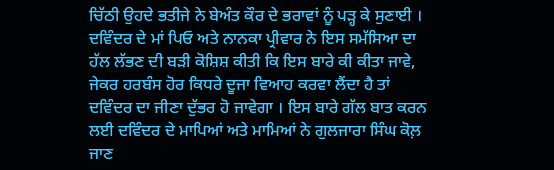ਚਿੱਠੀ ਉਹਦੇ ਭਤੀਜੇ ਨੇ ਬੇਅੰਤ ਕੌਰ ਦੇ ਭਰਾਵਾਂ ਨੂੰ ਪੜ੍ਹ ਕੇ ਸੁਣਾਈ । ਦਵਿੰਦਰ ਦੇ ਮਾਂ ਪਿਓ ਅਤੇ ਨਾਨਕਾ ਪ੍ਰੀਵਾਰ ਨੇ ਇਸ ਸਮੱਸਿਆ ਦਾ ਹੱਲ ਲੱਭਣ ਦੀ ਬੜੀ ਕੋਸ਼ਿਸ਼ ਕੀਤੀ ਕਿ ਇਸ ਬਾਰੇ ਕੀ ਕੀਤਾ ਜਾਵੇ, ਜੇਕਰ ਹਰਬੰਸ ਹੋਰ ਕਿਧਰੇ ਦੂਜਾ ਵਿਆਹ ਕਰਵਾ ਲੈਂਦਾ ਹੈ ਤਾਂ ਦਵਿੰਦਰ ਦਾ ਜੀਣਾ ਦੁੱਭਰ ਹੋ ਜਾਵੇਗਾ । ਇਸ ਬਾਰੇ ਗੱਲ ਬਾਤ ਕਰਨ ਲਈ ਦਵਿੰਦਰ ਦੇ ਮਾਪਿਆਂ ਅਤੇ ਮਾਮਿਆਂ ਨੇ ਗੁਲਜਾਰਾ ਸਿੰਘ ਕੋਲ਼ ਜਾਣ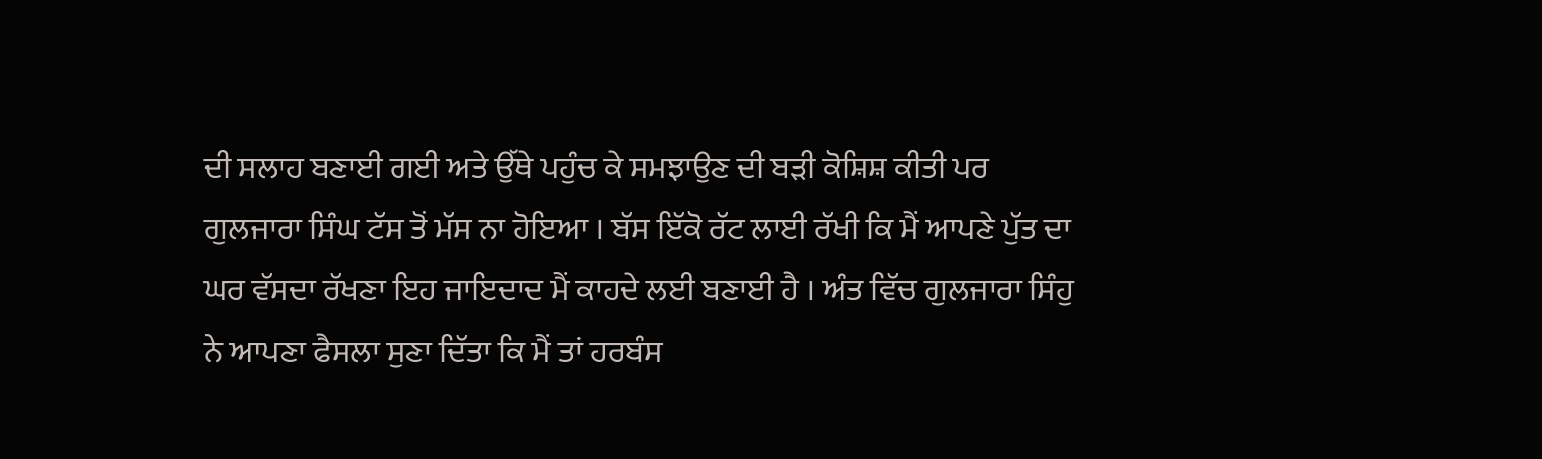ਦੀ ਸਲਾਹ ਬਣਾਈ ਗਈ ਅਤੇ ਉੱਥੇ ਪਹੁੰਚ ਕੇ ਸਮਝਾਉਣ ਦੀ ਬੜੀ ਕੋਸ਼ਿਸ਼ ਕੀਤੀ ਪਰ ਗੁਲਜਾਰਾ ਸਿੰਘ ਟੱਸ ਤੋਂ ਮੱਸ ਨਾ ਹੋਇਆ । ਬੱਸ ਇੱਕੋ ਰੱਟ ਲਾਈ ਰੱਖੀ ਕਿ ਮੈਂ ਆਪਣੇ ਪੁੱਤ ਦਾ ਘਰ ਵੱਸਦਾ ਰੱਖਣਾ ਇਹ ਜਾਇਦਾਦ ਮੈਂ ਕਾਹਦੇ ਲਈ ਬਣਾਈ ਹੈ । ਅੰਤ ਵਿੱਚ ਗੁਲਜਾਰਾ ਸਿੰਹੁ ਨੇ ਆਪਣਾ ਫੈਸਲਾ ਸੁਣਾ ਦਿੱਤਾ ਕਿ ਮੈਂ ਤਾਂ ਹਰਬੰਸ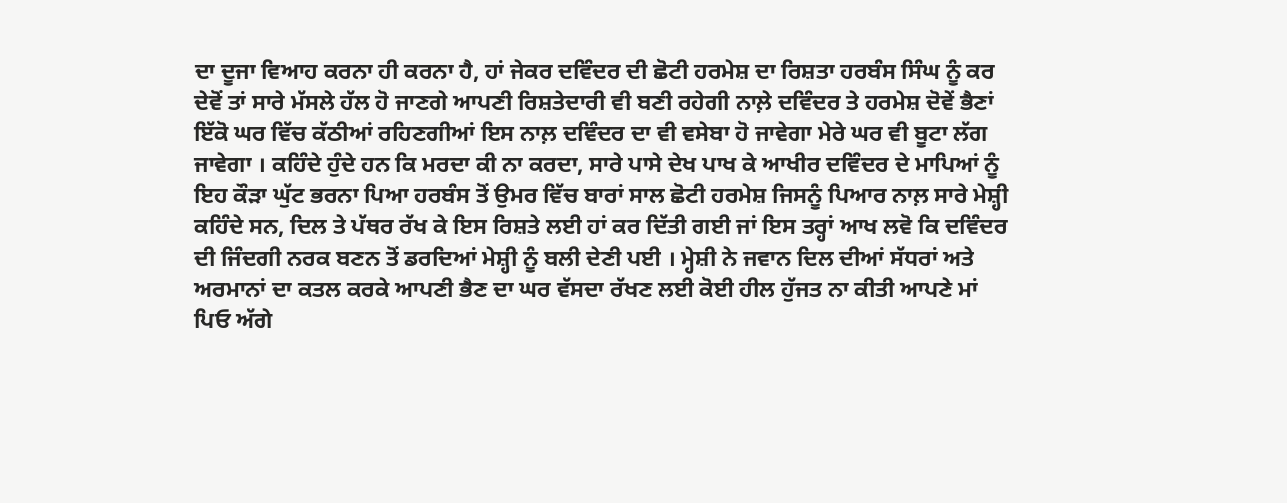ਦਾ ਦੂਜਾ ਵਿਆਹ ਕਰਨਾ ਹੀ ਕਰਨਾ ਹੈ, ਹਾਂ ਜੇਕਰ ਦਵਿੰਦਰ ਦੀ ਛੋਟੀ ਹਰਮੇਸ਼ ਦਾ ਰਿਸ਼ਤਾ ਹਰਬੰਸ ਸਿੰਘ ਨੂੰ ਕਰ ਦੇਵੋਂ ਤਾਂ ਸਾਰੇ ਮੱਸਲੇ ਹੱਲ ਹੋ ਜਾਣਗੇ ਆਪਣੀ ਰਿਸ਼ਤੇਦਾਰੀ ਵੀ ਬਣੀ ਰਹੇਗੀ ਨਾਲ਼ੇ ਦਵਿੰਦਰ ਤੇ ਹਰਮੇਸ਼ ਦੋਵੇਂ ਭੈਣਾਂ ਇੱਕੋ ਘਰ ਵਿੱਚ ਕੱਠੀਆਂ ਰਹਿਣਗੀਆਂ ਇਸ ਨਾਲ਼ ਦਵਿੰਦਰ ਦਾ ਵੀ ਵਸੇਬਾ ਹੋ ਜਾਵੇਗਾ ਮੇਰੇ ਘਰ ਵੀ ਬੂਟਾ ਲੱਗ ਜਾਵੇਗਾ । ਕਹਿੰਦੇ ਹੁੰਦੇ ਹਨ ਕਿ ਮਰਦਾ ਕੀ ਨਾ ਕਰਦਾ, ਸਾਰੇ ਪਾਸੇ ਦੇਖ ਪਾਖ ਕੇ ਆਖੀਰ ਦਵਿੰਦਰ ਦੇ ਮਾਪਿਆਂ ਨੂੰ ਇਹ ਕੌੜਾ ਘੁੱਟ ਭਰਨਾ ਪਿਆ ਹਰਬੰਸ ਤੋਂ ਉਮਰ ਵਿੱਚ ਬਾਰਾਂ ਸਾਲ ਛੋਟੀ ਹਰਮੇਸ਼ ਜਿਸਨੂੰ ਪਿਆਰ ਨਾਲ਼ ਸਾਰੇ ਮੇਸ਼੍ਹੀ ਕਹਿੰਦੇ ਸਨ, ਦਿਲ ਤੇ ਪੱਥਰ ਰੱਖ ਕੇ ਇਸ ਰਿਸ਼ਤੇ ਲਈ ਹਾਂ ਕਰ ਦਿੱਤੀ ਗਈ ਜਾਂ ਇਸ ਤਰ੍ਹਾਂ ਆਖ ਲਵੋ ਕਿ ਦਵਿੰਦਰ ਦੀ ਜਿੰਦਗੀ ਨਰਕ ਬਣਨ ਤੋਂ ਡਰਦਿਆਂ ਮੇਸ਼੍ਹੀ ਨੂੰ ਬਲੀ ਦੇਣੀ ਪਈ । ਮ੍ਹੇਸ਼ੀ ਨੇ ਜਵਾਨ ਦਿਲ ਦੀਆਂ ਸੱਧਰਾਂ ਅਤੇ ਅਰਮਾਨਾਂ ਦਾ ਕਤਲ ਕਰਕੇ ਆਪਣੀ ਭੈਣ ਦਾ ਘਰ ਵੱਸਦਾ ਰੱਖਣ ਲਈ ਕੋਈ ਹੀਲ ਹੁੱਜਤ ਨਾ ਕੀਤੀ ਆਪਣੇ ਮਾਂ ਪਿਓ ਅੱਗੇ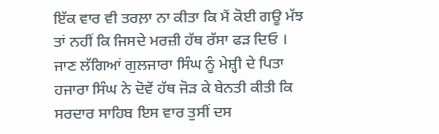ਇੱਕ ਵਾਰ ਵੀ ਤਰਲ਼ਾ ਨਾ ਕੀਤਾ ਕਿ ਮੈਂ ਕੋਈ ਗਊ ਮੱਝ ਤਾਂ ਨਹੀਂ ਕਿ ਜਿਸਦੇ ਮਰਜ਼ੀ ਹੱਥ ਰੱਸਾ ਫੜ ਦਿਓ । ਜਾਣ ਲੱਗਿਆਂ ਗੁਲਜਾਰਾ ਸਿੰਘ ਨੂੰ ਮੇਸ਼੍ਹੀ ਦੇ ਪਿਤਾ ਹਜਾਰਾ ਸਿੰਘ ਨੇ ਦੋਵੇਂ ਹੱਥ ਜੋੜ ਕੇ ਬੇਨਤੀ ਕੀਤੀ ਕਿ ਸਰਦਾਰ ਸਾਹਿਬ ਇਸ ਵਾਰ ਤੁਸੀਂ ਦਸ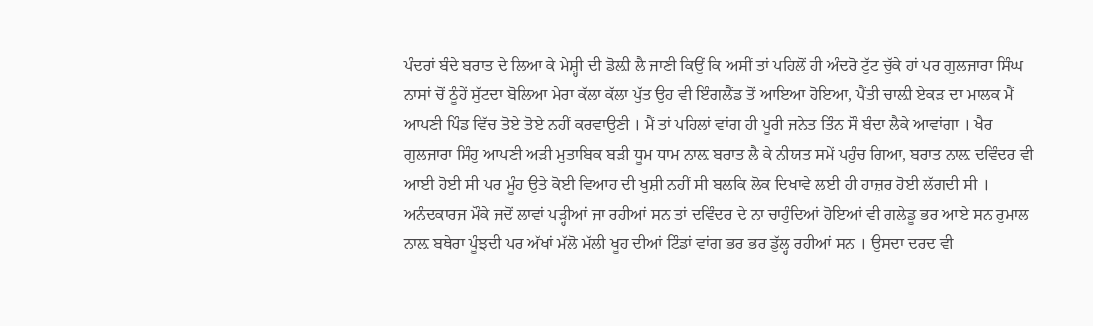ਪੰਦਰਾਂ ਬੰਦੇ ਬਰਾਤ ਦੇ ਲਿਆ ਕੇ ਮੇਸ਼੍ਹੀ ਦੀ ਡੋਲ਼ੀ ਲੈ ਜਾਣੀ ਕਿਉਂ ਕਿ ਅਸੀਂ ਤਾਂ ਪਹਿਲੋਂ ਹੀ ਅੰਦਰੋ ਟੁੱਟ ਚੁੱਕੇ ਹਾਂ ਪਰ ਗੁਲਜਾਰਾ ਸਿੰਘ ਨਾਸਾਂ ਚੋਂ ਠੂੰਹੇਂ ਸੁੱਟਦਾ ਬੋਲਿਆ ਮੇਰਾ ਕੱਲਾ ਕੱਲਾ ਪੁੱਤ ਉਹ ਵੀ ਇੰਗਲੈਂਡ ਤੋਂ ਆਇਆ ਹੋਇਆ, ਪੈਂਤੀ ਚਾਲ਼ੀ ਏਕੜ ਦਾ ਮਾਲਕ ਮੈਂ ਆਪਣੀ ਪਿੰਡ ਵਿੱਚ ਤੋਏ ਤੋਏ ਨਹੀਂ ਕਰਵਾਉਣੀ । ਮੈਂ ਤਾਂ ਪਹਿਲਾਂ ਵਾਂਗ ਹੀ ਪੂਰੀ ਜਨੇਤ ਤਿੰਨ ਸੌ ਬੰਦਾ ਲੈਕੇ ਆਵਾਂਗਾ । ਖੈਰ ਗੁਲਜਾਰਾ ਸਿੰਹੁ ਆਪਣੀ ਅੜੀ ਮੁਤਾਬਿਕ ਬੜੀ ਧੂਮ ਧਾਮ ਨਾਲ਼ ਬਰਾਤ ਲੈ ਕੇ ਨੀਯਤ ਸਮੇਂ ਪਹੁੰਚ ਗਿਆ, ਬਰਾਤ ਨਾਲ਼ ਦਵਿੰਦਰ ਵੀ ਆਈ ਹੋਈ ਸੀ ਪਰ ਮੂੰਹ ਉਤੇ ਕੋਈ ਵਿਆਹ ਦੀ ਖੁਸ਼ੀ ਨਹੀਂ ਸੀ ਬਲਕਿ ਲੋਕ ਦਿਖਾਵੇ ਲਈ ਹੀ ਹਾਜ਼ਰ ਹੋਈ ਲੱਗਦੀ ਸੀ । ਅਨੰਦਕਾਰਜ ਮੌਕੇ ਜਦੋਂ ਲਾਵਾਂ ਪੜ੍ਹੀਆਂ ਜਾ ਰਹੀਆਂ ਸਨ ਤਾਂ ਦਵਿੰਦਰ ਦੇ ਨਾ ਚਾਹੁੰਦਿਆਂ ਹੋਇਆਂ ਵੀ ਗਲੇਡੂ ਭਰ ਆਏ ਸਨ ਰੁਮਾਲ ਨਾਲ਼ ਬਥੇਰਾ ਪੂੰਝਦੀ ਪਰ ਅੱਖਾਂ ਮੱਲੋ ਮੱਲੀ ਖੂਹ ਦੀਆਂ ਟਿੰਡਾਂ ਵਾਂਗ ਭਰ ਭਰ ਡੁੱਲ੍ਹ ਰਹੀਆਂ ਸਨ । ਉਸਦਾ ਦਰਦ ਵੀ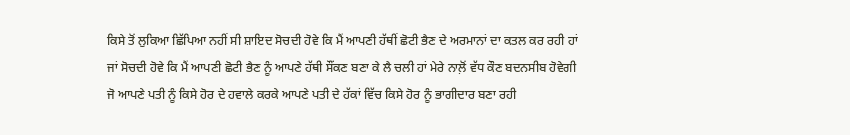ਕਿਸੇ ਤੋਂ ਲੁਕਿਆ ਛਿੱਪਿਆ ਨਹੀਂ ਸੀ ਸ਼ਾਇਦ ਸੋਚਦੀ ਹੋਵੇ ਕਿ ਮੈਂ ਆਪਣੀ ਹੱਥੀਂ ਛੋਟੀ ਭੈਣ ਦੇ ਅਰਮਾਨਾਂ ਦਾ ਕਤਲ ਕਰ ਰਹੀ ਹਾਂ ਜਾਂ ਸੋਚਦੀ ਹੋਵੇ ਕਿ ਮੈਂ ਆਪਣੀ ਛੋਟੀ ਭੈਣ ਨੂੰ ਆਪਣੇ ਹੱਥੀ ਸੌਂਕਣ ਬਣਾ ਕੇ ਲੈ ਚਲੀ ਹਾਂ ਮੇਰੇ ਨਾਲ਼ੋਂ ਵੱਧ ਕੌਣ ਬਦਨਸੀਬ ਹੋਵੇਗੀ ਜੋ ਆਪਣੇ ਪਤੀ ਨੂੰ ਕਿਸੇ ਹੋਰ ਦੇ ਹਵਾਲੇ ਕਰਕੇ ਆਪਣੇ ਪਤੀ ਦੇ ਹੱਕਾਂ ਵਿੱਚ ਕਿਸੇ ਹੋਰ ਨੂੰ ਭਾਗੀਦਾਰ ਬਣਾ ਰਹੀ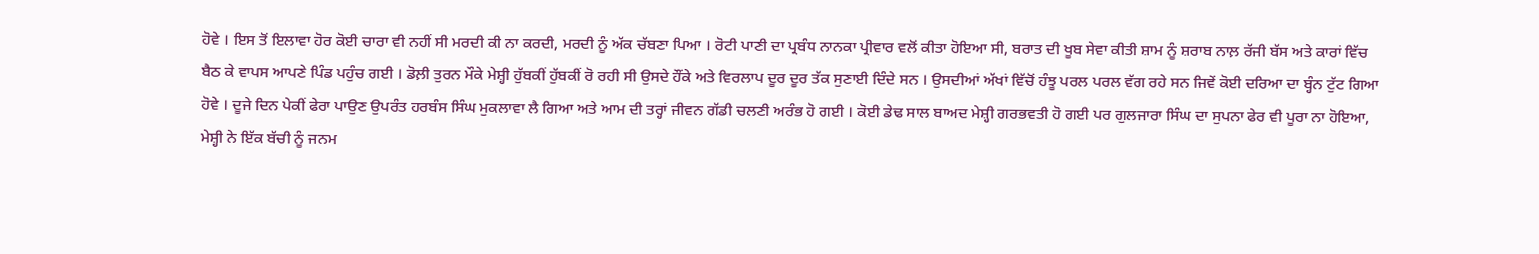ਹੋਵੇ । ਇਸ ਤੋਂ ਇਲਾਵਾ ਹੋਰ ਕੋਈ ਚਾਰਾ ਵੀ ਨਹੀਂ ਸੀ ਮਰਦੀ ਕੀ ਨਾ ਕਰਦੀ, ਮਰਦੀ ਨੂੰ ਅੱਕ ਚੱਬਣਾ ਪਿਆ । ਰੋਟੀ ਪਾਣੀ ਦਾ ਪ੍ਰਬੰਧ ਨਾਨਕਾ ਪ੍ਰੀਵਾਰ ਵਲੋਂ ਕੀਤਾ ਹੋਇਆ ਸੀ, ਬਰਾਤ ਦੀ ਖੂਬ ਸੇਵਾ ਕੀਤੀ ਸ਼ਾਮ ਨੂੰ ਸ਼ਰਾਬ ਨਾਲ਼ ਰੱਜੀ ਬੱਸ ਅਤੇ ਕਾਰਾਂ ਵਿੱਚ ਬੈਠ ਕੇ ਵਾਪਸ ਆਪਣੇ ਪਿੰਡ ਪਹੁੰਚ ਗਈ । ਡੋਲ਼ੀ ਤੁਰਨ ਮੌਕੇ ਮੇਸ਼੍ਹੀ ਹੁੱਬਕੀਂ ਹੁੱਬਕੀਂ ਰੋ ਰਹੀ ਸੀ ਉਸਦੇ ਹੌਂਕੇ ਅਤੇ ਵਿਰਲਾਪ ਦੂਰ ਦੂਰ ਤੱਕ ਸੁਣਾਈ ਦਿੰਦੇ ਸਨ । ਉਸਦੀਆਂ ਅੱਖਾਂ ਵਿੱਚੋਂ ਹੰਝੂ ਪਰਲ ਪਰਲ ਵੱਗ ਰਹੇ ਸਨ ਜਿਵੇਂ ਕੋਈ ਦਰਿਆ ਦਾ ਬ੍ਹੰਨ ਟੁੱਟ ਗਿਆ ਹੋਵੇ । ਦੂਜੇ ਦਿਨ ਪੇਕੀਂ ਫੇਰਾ ਪਾਉਣ ਉਪਰੰਤ ਹਰਬੰਸ ਸਿੰਘ ਮੁਕਲਾਵਾ ਲੈ ਗਿਆ ਅਤੇ ਆਮ ਦੀ ਤਰ੍ਹਾਂ ਜੀਵਨ ਗੱਡੀ ਚਲਣੀ ਅਰੰਭ ਹੋ ਗਈ । ਕੋਈ ਡੇਢ ਸਾਲ ਬਾਅਦ ਮੇਸ਼੍ਹੀ ਗਰਭਵਤੀ ਹੋ ਗਈ ਪਰ ਗੁਲਜਾਰਾ ਸਿੰਘ ਦਾ ਸੁਪਨਾ ਫੇਰ ਵੀ ਪੂਰਾ ਨਾ ਹੋਇਆ, ਮੇਸ਼੍ਹੀ ਨੇ ਇੱਕ ਬੱਚੀ ਨੂੰ ਜਨਮ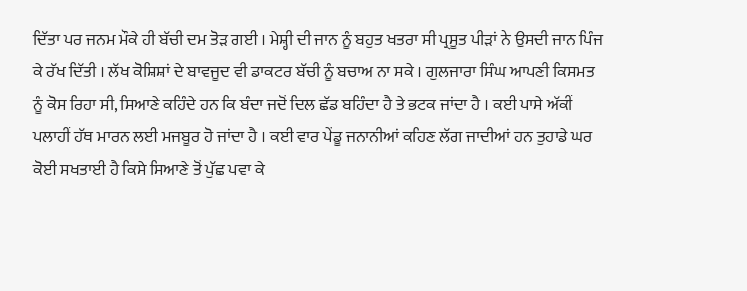ਦਿੱਤਾ ਪਰ ਜਨਮ ਮੌਕੇ ਹੀ ਬੱਚੀ ਦਮ ਤੋੜ ਗਈ । ਮੇਸ਼੍ਹੀ ਦੀ ਜਾਨ ਨੂੰ ਬਹੁਤ ਖਤਰਾ ਸੀ ਪ੍ਰਸੂਤ ਪੀੜਾਂ ਨੇ ਉਸਦੀ ਜਾਨ ਪਿੰਜ ਕੇ ਰੱਖ ਦਿੱਤੀ । ਲੱਖ ਕੋਸ਼ਿਸ਼ਾਂ ਦੇ ਬਾਵਜੂਦ ਵੀ ਡਾਕਟਰ ਬੱਚੀ ਨੂੰ ਬਚਾਅ ਨਾ ਸਕੇ । ਗੁਲਜਾਰਾ ਸਿੰਘ ਆਪਣੀ ਕਿਸਮਤ ਨੂੰ ਕੋਸ ਰਿਹਾ ਸੀ, ਸਿਆਣੇ ਕਹਿੰਦੇ ਹਨ ਕਿ ਬੰਦਾ ਜਦੋਂ ਦਿਲ ਛੱਡ ਬਹਿੰਦਾ ਹੈ ਤੇ ਭਟਕ ਜਾਂਦਾ ਹੈ । ਕਈ ਪਾਸੇ ਅੱਕੀਂ ਪਲਾਹੀਂ ਹੱਥ ਮਾਰਨ ਲਈ ਮਜਬੂਰ ਹੋ ਜਾਂਦਾ ਹੈ । ਕਈ ਵਾਰ ਪੇਂਡੂ ਜਨਾਨੀਆਂ ਕਹਿਣ ਲੱਗ ਜਾਦੀਆਂ ਹਨ ਤੁਹਾਡੇ ਘਰ ਕੋਈ ਸਖਤਾਈ ਹੈ ਕਿਸੇ ਸਿਆਣੇ ਤੋਂ ਪੁੱਛ ਪਵਾ ਕੇ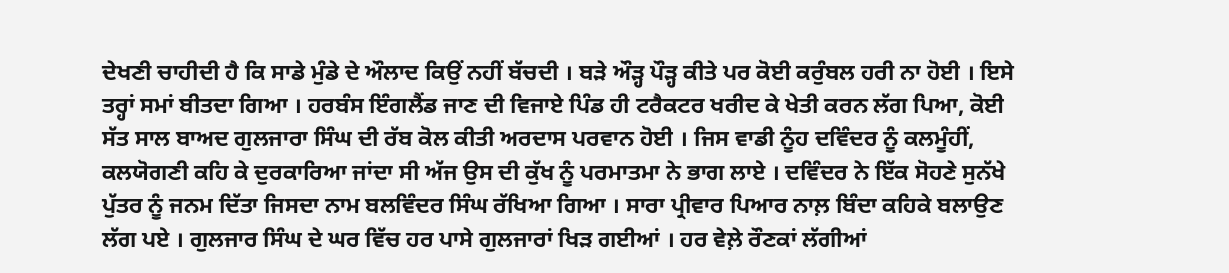ਦੇਖਣੀ ਚਾਹੀਦੀ ਹੈ ਕਿ ਸਾਡੇ ਮੁੰਡੇ ਦੇ ਔਲਾਦ ਕਿਉਂ ਨਹੀਂ ਬੱਚਦੀ । ਬੜੇ ਔੜ੍ਹ ਪੌੜ੍ਹ ਕੀਤੇ ਪਰ ਕੋਈ ਕਰੁੰਬਲ ਹਰੀ ਨਾ ਹੋਈ । ਇਸੇ ਤਰ੍ਹਾਂ ਸਮਾਂ ਬੀਤਦਾ ਗਿਆ । ਹਰਬੰਸ ਇੰਗਲੈਂਡ ਜਾਣ ਦੀ ਵਿਜਾਏ ਪਿੰਡ ਹੀ ਟਰੈਕਟਰ ਖਰੀਦ ਕੇ ਖੇਤੀ ਕਰਨ ਲੱਗ ਪਿਆ, ਕੋਈ ਸੱਤ ਸਾਲ ਬਾਅਦ ਗੁਲਜਾਰਾ ਸਿੰਘ ਦੀ ਰੱਬ ਕੋਲ ਕੀਤੀ ਅਰਦਾਸ ਪਰਵਾਨ ਹੋਈ । ਜਿਸ ਵਾਡੀ ਨੂੰਹ ਦਵਿੰਦਰ ਨੂੰ ਕਲਮੂੰਹੀਂ, ਕਲਯੋਗਣੀ ਕਹਿ ਕੇ ਦੁਰਕਾਰਿਆ ਜਾਂਦਾ ਸੀ ਅੱਜ ਉਸ ਦੀ ਕੁੱਖ ਨੂੰ ਪਰਮਾਤਮਾ ਨੇ ਭਾਗ ਲਾਏ । ਦਵਿੰਦਰ ਨੇ ਇੱਕ ਸੋਹਣੇ ਸੁਨੱਖੇ ਪੁੱਤਰ ਨੂੰ ਜਨਮ ਦਿੱਤਾ ਜਿਸਦਾ ਨਾਮ ਬਲਵਿੰਦਰ ਸਿੰਘ ਰੱਖਿਆ ਗਿਆ । ਸਾਰਾ ਪ੍ਰੀਵਾਰ ਪਿਆਰ ਨਾਲ਼ ਬਿੰਦਾ ਕਹਿਕੇ ਬਲਾਉਣ ਲੱਗ ਪਏ । ਗੁਲਜਾਰ ਸਿੰਘ ਦੇ ਘਰ ਵਿੱਚ ਹਰ ਪਾਸੇ ਗੁਲਜਾਰਾਂ ਖਿੜ ਗਈਆਂ । ਹਰ ਵੇਲ਼ੇ ਰੌਣਕਾਂ ਲੱਗੀਆਂ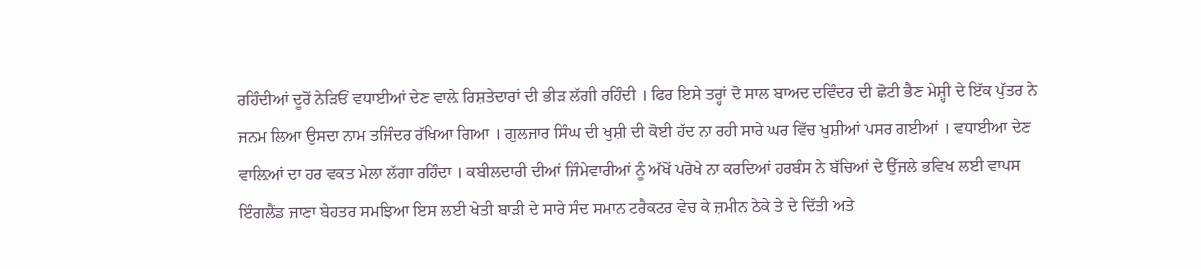ਰਹਿੰਦੀਆਂ ਦੂਰੋਂ ਨੇੜਿਓਂ ਵਧਾਈਆਂ ਦੇਣ ਵਾਲ਼ੇ ਰਿਸ਼ਤੇਦਾਰਾਂ ਦੀ ਭੀੜ ਲੱਗੀ ਰਹਿੰਦੀ । ਫਿਰ ਇਸੇ ਤਰ੍ਹਾਂ ਦੋ ਸਾਲ ਬਾਅਦ ਦਵਿੰਦਰ ਦੀ ਛੋਟੀ ਭੈਣ ਮੇਸ਼੍ਹੀ ਦੇ ਇੱਕ ਪੁੱਤਰ ਨੇ ਜਨਮ ਲਿਆ ਉਸਦਾ ਨਾਮ ਤਜਿੰਦਰ ਰੱਖਿਆ ਗਿਆ । ਗੁਲਜਾਰ ਸਿੰਘ ਦੀ ਖੁਸ਼ੀ ਦੀ ਕੋਈ ਹੱਦ ਨਾ ਰਹੀ ਸਾਰੇ ਘਰ ਵਿੱਚ ਖੁਸ਼ੀਆਂ ਪਸਰ ਗਈਆਂ । ਵਧਾਈਆ ਦੇਣ ਵਾਲ਼ਿਆਂ ਦਾ ਹਰ ਵਕਤ ਮੇਲਾ ਲੱਗਾ ਰਹਿੰਦਾ । ਕਬੀਲਦਾਰੀ ਦੀਆਂ ਜਿੰਮੇਵਾਰੀਆਂ ਨੂੰ ਅੱਖੋਂ ਪਰੋਖੇ ਨਾ ਕਰਦਿਆਂ ਹਰਬੰਸ ਨੇ ਬੱਚਿਆਂ ਦੇ ਉੱਜਲੇ ਭਵਿਖ ਲਈ ਵਾਪਸ ਇੰਗਲੈਂਡ ਜਾਣਾ ਬੇਹਤਰ ਸਮਝਿਆ ਇਸ ਲਈ ਖੇਤੀ ਬਾੜੀ ਦੇ ਸਾਰੇ ਸੰਦ ਸਮਾਨ ਟਰੈਕਟਰ ਵੇਚ ਕੇ ਜ਼ਮੀਨ ਠੇਕੇ ਤੇ ਦੇ ਦਿੱਤੀ ਅਤੇ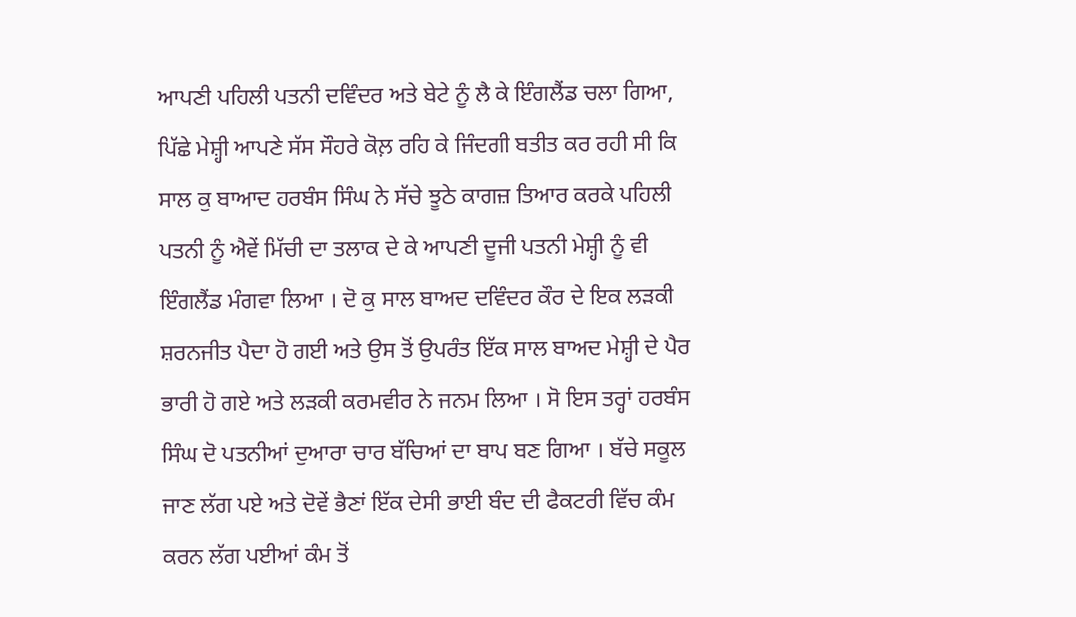ਆਪਣੀ ਪਹਿਲੀ ਪਤਨੀ ਦਵਿੰਦਰ ਅਤੇ ਬੇਟੇ ਨੂੰ ਲੈ ਕੇ ਇੰਗਲੈਂਡ ਚਲਾ ਗਿਆ, ਪਿੱਛੇ ਮੇਸ਼੍ਹੀ ਆਪਣੇ ਸੱਸ ਸੌਹਰੇ ਕੋਲ਼ ਰਹਿ ਕੇ ਜਿੰਦਗੀ ਬਤੀਤ ਕਰ ਰਹੀ ਸੀ ਕਿ ਸਾਲ ਕੁ ਬਾਆਦ ਹਰਬੰਸ ਸਿੰਘ ਨੇ ਸੱਚੇ ਝੂਠੇ ਕਾਗਜ਼ ਤਿਆਰ ਕਰਕੇ ਪਹਿਲੀ ਪਤਨੀ ਨੂੰ ਐਵੇਂ ਮਿੱਚੀ ਦਾ ਤਲਾਕ ਦੇ ਕੇ ਆਪਣੀ ਦੂਜੀ ਪਤਨੀ ਮੇਸ਼੍ਹੀ ਨੂੰ ਵੀ ਇੰਗਲੈਂਡ ਮੰਗਵਾ ਲਿਆ । ਦੋ ਕੁ ਸਾਲ ਬਾਅਦ ਦਵਿੰਦਰ ਕੌਰ ਦੇ ਇਕ ਲੜਕੀ ਸ਼ਰਨਜੀਤ ਪੈਦਾ ਹੋ ਗਈ ਅਤੇ ਉਸ ਤੋਂ ਉਪਰੰਤ ਇੱਕ ਸਾਲ ਬਾਅਦ ਮੇਸ਼੍ਹੀ ਦੇ ਪੈਰ ਭਾਰੀ ਹੋ ਗਏ ਅਤੇ ਲੜਕੀ ਕਰਮਵੀਰ ਨੇ ਜਨਮ ਲਿਆ । ਸੋ ਇਸ ਤਰ੍ਹਾਂ ਹਰਬੰਸ ਸਿੰਘ ਦੋ ਪਤਨੀਆਂ ਦੁਆਰਾ ਚਾਰ ਬੱਚਿਆਂ ਦਾ ਬਾਪ ਬਣ ਗਿਆ । ਬੱਚੇ ਸਕੂਲ ਜਾਣ ਲੱਗ ਪਏ ਅਤੇ ਦੋਵੇਂ ਭੈਣਾਂ ਇੱਕ ਦੇਸੀ ਭਾਈ ਬੰਦ ਦੀ ਫੈਕਟਰੀ ਵਿੱਚ ਕੰਮ ਕਰਨ ਲੱਗ ਪਈਆਂ ਕੰਮ ਤੋਂ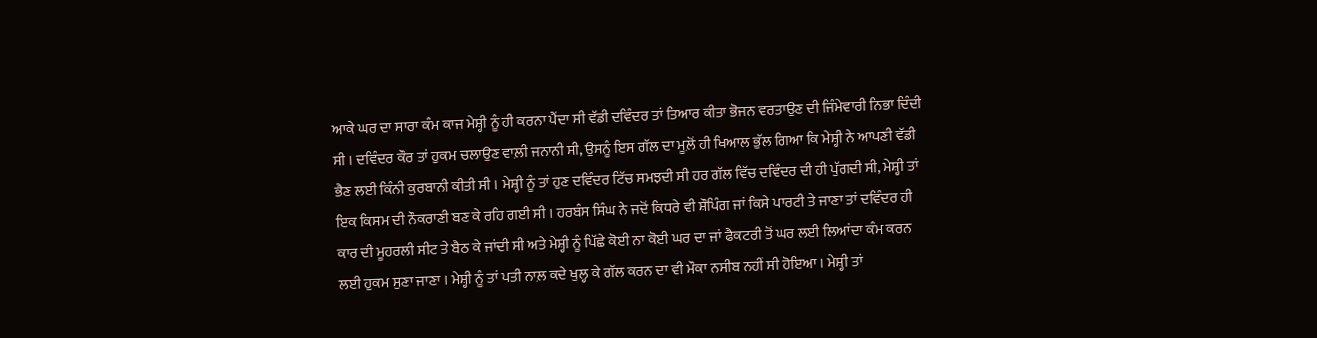ਆਕੇ ਘਰ ਦਾ ਸਾਰਾ ਕੰਮ ਕਾਜ ਮੇਸ਼੍ਹੀ ਨੂੰ ਹੀ ਕਰਨਾ ਪੈਂਦਾ ਸੀ ਵੱਡੀ ਦਵਿੰਦਰ ਤਾਂ ਤਿਆਰ ਕੀਤਾ ਭੋਜਨ ਵਰਤਾਉਣ ਦੀ ਜਿੰਮੇਵਾਰੀ ਨਿਭਾ ਦਿੰਦੀ ਸੀ । ਦਵਿੰਦਰ ਕੌਰ ਤਾਂ ਹੁਕਮ ਚਲਾਉਣ ਵਾਲ਼ੀ ਜਨਾਨੀ ਸੀ, ਉਸਨੂੰ ਇਸ ਗੱਲ ਦਾ ਮੂਲ਼ੋਂ ਹੀ ਖਿਆਲ ਭੁੱਲ ਗਿਆ ਕਿ ਮੇਸ਼੍ਹੀ ਨੇ ਆਪਣੀ ਵੱਡੀ ਭੈਣ ਲਈ ਕਿੰਨੀ ਕੁਰਬਾਨੀ ਕੀਤੀ ਸੀ । ਮੇਸ਼੍ਹੀ ਨੂੰ ਤਾਂ ਹੁਣ ਦਵਿੰਦਰ ਟਿੱਚ ਸਮਝਦੀ ਸੀ ਹਰ ਗੱਲ ਵਿੱਚ ਦਵਿੰਦਰ ਦੀ ਹੀ ਪੁੱਗਦੀ ਸੀ, ਮੇਸ਼੍ਹੀ ਤਾਂ ਇਕ ਕਿਸਮ ਦੀ ਨੌਕਰਾਣੀ ਬਣ ਕੇ ਰਹਿ ਗਈ ਸੀ । ਹਰਬੰਸ ਸਿੰਘ ਨੇ ਜਦੋਂ ਕਿਧਰੇ ਵੀ ਸ਼ੌਪਿੰਗ ਜਾਂ ਕਿਸੇ ਪਾਰਟੀ ਤੇ ਜਾਣਾ ਤਾਂ ਦਵਿੰਦਰ ਹੀ ਕਾਰ ਦੀ ਮੂਹਰਲੀ ਸੀਟ ਤੇ ਬੈਠ ਕੇ ਜਾਂਦੀ ਸੀ ਅਤੇ ਮੇਸ਼੍ਹੀ ਨੂੰ ਪਿੱਛੇ ਕੋਈ ਨਾ ਕੋਈ ਘਰ ਦਾ ਜਾਂ ਫੈਕਟਰੀ ਤੋਂ ਘਰ ਲਈ ਲਿਆਂਦਾ ਕੰਮ ਕਰਨ ਲਈ ਹੁਕਮ ਸੁਣਾ ਜਾਣਾ । ਮੇਸ਼੍ਹੀ ਨੂੰ ਤਾਂ ਪਤੀ ਨਾਲ਼ ਕਦੇ ਖੁਲ੍ਹ ਕੇ ਗੱਲ ਕਰਨ ਦਾ ਵੀ ਮੌਕਾ ਨਸੀਬ ਨਹੀਂ ਸੀ ਹੋਇਆ । ਮੇਸ਼੍ਹੀ ਤਾਂ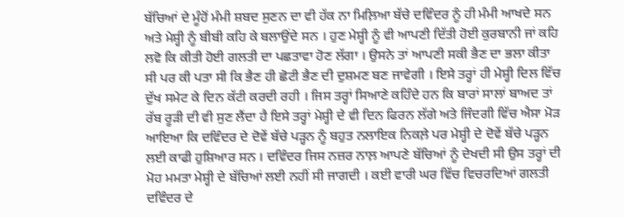ਬੱਚਿਆਂ ਦੇ ਮੂੰਹੋਂ ਮੰਮੀ ਸ਼ਬਦ ਸੁਣਨ ਦਾ ਵੀ ਹੱਕ ਨਾ ਮਿਲ਼ਿਆ ਬੱਚੇ ਦਵਿੰਦਰ ਨੂੰ ਹੀ ਮੰਮੀ ਆਖਦੇ ਸਨ ਅਤੇ ਮੇਸ਼੍ਹੀ ਨੂੰ ਬੀਬੀ ਕਹਿ ਕੇ ਬਲਾਉਂਦੇ ਸਨ । ਹੁਣ ਮੇਸ਼੍ਹੀ ਨੂੰ ਵੀ ਆਪਣੀ ਦਿੱਤੀ ਹੋਈ ਕੁਰਬਾਨੀ ਜਾਂ ਕਹਿ ਲਵੋ ਕਿ ਕੀਤੀ ਹੋਈ ਗਲਤੀ ਦਾ ਪਛਤਾਵਾ ਹੋਣ ਲੱਗਾ । ਉਸਨੇ ਤਾਂ ਆਪਣੀ ਸਕੀ ਭੈਣ ਦਾ ਭਲਾ ਕੀਤਾ ਸੀ ਪਰ ਕੀ ਪਤਾ ਸੀ ਕਿ ਭੈਣ ਹੀ ਛੋਟੀ ਭੈਣ ਦੀ ਦੁਸ਼ਮਣ ਬਣ ਜਾਵੇਗੀ । ਇਸੇ ਤਰ੍ਹਾਂ ਹੀ ਮੇਸ਼੍ਹੀ ਦਿਲ ਵਿੱਚ ਦੁੱਖ ਸਮੇਟ ਕੇ ਦਿਨ ਕੱਟੀ ਕਰਦੀ ਰਹੀ । ਜਿਸ ਤਰ੍ਹਾਂ ਸਿਆਣੇ ਕਹਿੰਦੇ ਹਨ ਕਿ ਬਾਰਾਂ ਸਾਲਾਂ ਬਾਅਦ ਤਾਂ ਰੱਬ ਰੂੜੀ ਦੀ ਵੀ ਸੁਣ ਲੈਂਦਾ ਹੈ ਇਸੇ ਤਰ੍ਹਾਂ ਮੇਸ਼੍ਹੀ ਦੇ ਵੀ ਦਿਨ ਫਿਰਨ ਲੱਗੇ ਅਤੇ ਜਿੰਦਗੀ ਵਿੱਚ ਐਸਾ ਮੋੜ ਆਇਆ ਕਿ ਦਵਿੰਦਰ ਦੇ ਦੋਵੇਂ ਬੱਚੇ ਪੜ੍ਹਨ ਨੂੰ ਬਹੁਤ ਨਲਾਇਕ ਨਿਕਲ਼ੇ ਪਰ ਮੇਸ਼੍ਹੀ ਦੇ ਦੋਵੇਂ ਬੱਚੇ ਪੜ੍ਹਨ ਲਈ ਕਾਫੀ ਹੁਸ਼ਿਆਰ ਸਨ । ਦਵਿੰਦਰ ਜਿਸ ਨਜ਼ਰ ਨਾਲ਼ ਆਪਣੇ ਬੱਚਿਆਂ ਨੂੰ ਦੇਖਦੀ ਸੀ ਉਸ ਤਰ੍ਹਾਂ ਦੀ ਮੋਹ ਮਮਤਾ ਮੇਸ਼੍ਹੀ ਦੇ ਬੱਚਿਆਂ ਲਈ ਨਹੀਂ ਸੀ ਜਾਗਦੀ । ਕਈ ਵਾਰੀ ਘਰ ਵਿੱਚ ਵਿਚਰਦਿਆਂ ਗਲਤੀ ਦਵਿੰਦਰ ਦੇ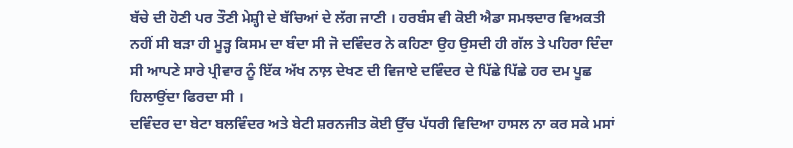ਬੱਚੇ ਦੀ ਹੋਣੀ ਪਰ ਤੌਣੀ ਮੇਸ਼੍ਹੀ ਦੇ ਬੱਚਿਆਂ ਦੇ ਲੱਗ ਜਾਣੀ । ਹਰਬੰਸ ਵੀ ਕੋਈ ਐਡਾ ਸਮਝਦਾਰ ਵਿਅਕਤੀ ਨਹੀਂ ਸੀ ਬੜਾ ਹੀ ਮੂੜ੍ਹ ਕਿਸਮ ਦਾ ਬੰਦਾ ਸੀ ਜੋ ਦਵਿੰਦਰ ਨੇ ਕਹਿਣਾ ਉਹ ਉਸਦੀ ਹੀ ਗੱਲ ਤੇ ਪਹਿਰਾ ਦਿੰਦਾ ਸੀ ਆਪਣੇ ਸਾਰੇ ਪ੍ਰੀਵਾਰ ਨੂੰ ਇੱਕ ਅੱਖ ਨਾਲ਼ ਦੇਖਣ ਦੀ ਵਿਜਾਏ ਦਵਿੰਦਰ ਦੇ ਪਿੱਛੇ ਪਿੱਛੇ ਹਰ ਦਮ ਪੂਛ ਹਿਲਾਉਂਦਾ ਫਿਰਦਾ ਸੀ ।
ਦਵਿੰਦਰ ਦਾ ਬੇਟਾ ਬਲਵਿੰਦਰ ਅਤੇ ਬੇਟੀ ਸ਼ਰਨਜੀਤ ਕੋਈ ਉੱਚ ਪੱਧਰੀ ਵਿਦਿਆ ਹਾਸਲ ਨਾ ਕਰ ਸਕੇ ਮਸਾਂ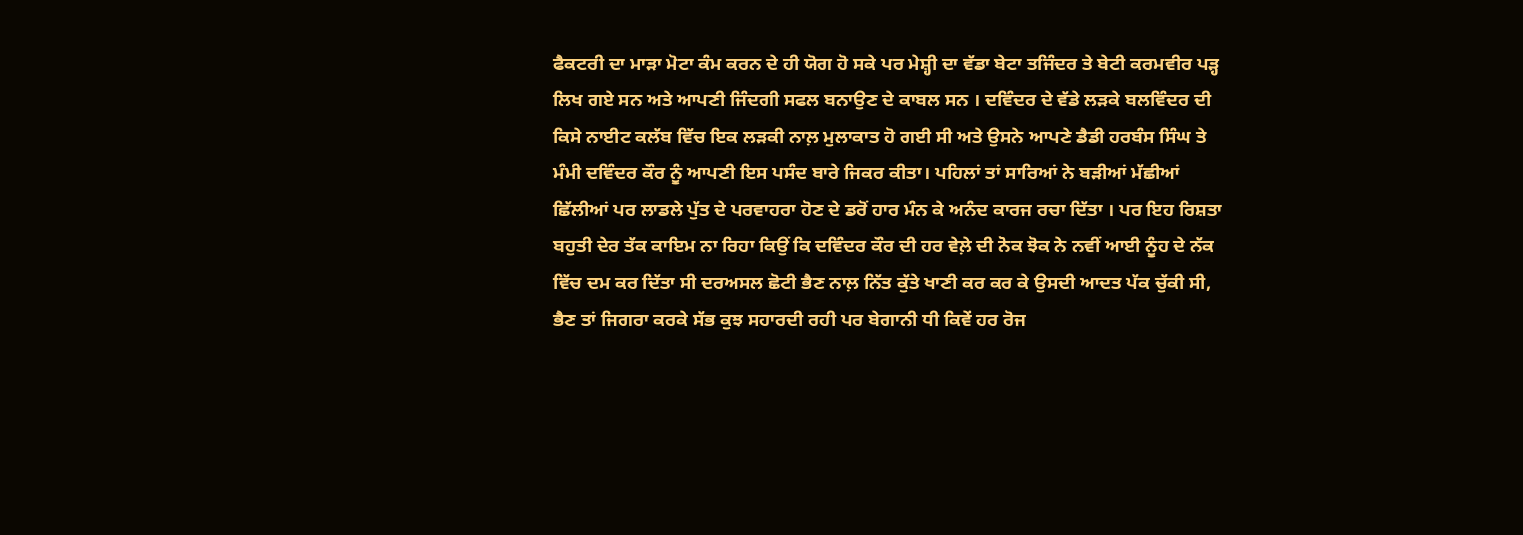ਫੈਕਟਰੀ ਦਾ ਮਾੜਾ ਮੋਟਾ ਕੰਮ ਕਰਨ ਦੇ ਹੀ ਯੋਗ ਹੋ ਸਕੇ ਪਰ ਮੇਸ਼੍ਹੀ ਦਾ ਵੱਡਾ ਬੇਟਾ ਤਜਿੰਦਰ ਤੇ ਬੇਟੀ ਕਰਮਵੀਰ ਪੜ੍ਹ ਲਿਖ ਗਏ ਸਨ ਅਤੇ ਆਪਣੀ ਜਿੰਦਗੀ ਸਫਲ ਬਨਾਉਣ ਦੇ ਕਾਬਲ ਸਨ । ਦਵਿੰਦਰ ਦੇ ਵੱਡੇ ਲੜਕੇ ਬਲਵਿੰਦਰ ਦੀ ਕਿਸੇ ਨਾਈਟ ਕਲੱਬ ਵਿੱਚ ਇਕ ਲੜਕੀ ਨਾਲ਼ ਮੁਲਾਕਾਤ ਹੋ ਗਈ ਸੀ ਅਤੇ ਉਸਨੇ ਆਪਣੇ ਡੈਡੀ ਹਰਬੰਸ ਸਿੰਘ ਤੇ ਮੰਮੀ ਦਵਿੰਦਰ ਕੌਰ ਨੂੰ ਆਪਣੀ ਇਸ ਪਸੰਦ ਬਾਰੇ ਜਿਕਰ ਕੀਤਾ। ਪਹਿਲਾਂ ਤਾਂ ਸਾਰਿਆਂ ਨੇ ਬੜੀਆਂ ਮੱਛੀਆਂ ਛਿੱਲੀਆਂ ਪਰ ਲਾਡਲੇ ਪੁੱਤ ਦੇ ਪਰਵਾਹਰਾ ਹੋਣ ਦੇ ਡਰੋਂ ਹਾਰ ਮੰਨ ਕੇ ਅਨੰਦ ਕਾਰਜ ਰਚਾ ਦਿੱਤਾ । ਪਰ ਇਹ ਰਿਸ਼ਤਾ ਬਹੁਤੀ ਦੇਰ ਤੱਕ ਕਾਇਮ ਨਾ ਰਿਹਾ ਕਿਉਂ ਕਿ ਦਵਿੰਦਰ ਕੌਰ ਦੀ ਹਰ ਵੇਲ਼ੇ ਦੀ ਨੋਕ ਝੋਕ ਨੇ ਨਵੀਂ ਆਈ ਨੂੰਹ ਦੇ ਨੱਕ ਵਿੱਚ ਦਮ ਕਰ ਦਿੱਤਾ ਸੀ ਦਰਅਸਲ ਛੋਟੀ ਭੈਣ ਨਾਲ਼ ਨਿੱਤ ਕੁੱਤੇ ਖਾਣੀ ਕਰ ਕਰ ਕੇ ਉਸਦੀ ਆਦਤ ਪੱਕ ਚੁੱਕੀ ਸੀ, ਭੈਣ ਤਾਂ ਜਿਗਰਾ ਕਰਕੇ ਸੱਭ ਕੁਝ ਸਹਾਰਦੀ ਰਹੀ ਪਰ ਬੇਗਾਨੀ ਧੀ ਕਿਵੇਂ ਹਰ ਰੋਜ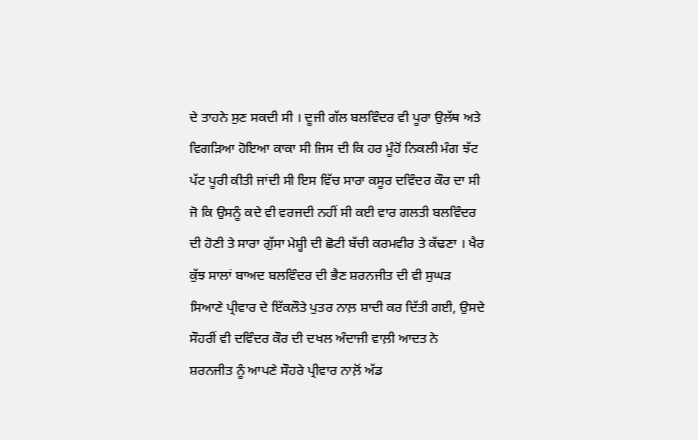ਦੇ ਤਾਹਨੇ ਸੁਣ ਸਕਦੀ ਸੀ । ਦੂਜੀ ਗੱਲ ਬਲਵਿੰਦਰ ਵੀ ਪੂਰਾ ਉਲੱਥ ਅਤੇ ਵਿਗੜਿਆ ਹੋਇਆ ਕਾਕਾ ਸੀ ਜਿਸ ਦੀ ਕਿ ਹਰ ਮੂੰਹੋਂ ਨਿਕਲੀ ਮੰਗ ਝੱਟ ਪੱਟ ਪੂਰੀ ਕੀਤੀ ਜਾਂਦੀ ਸੀ ਇਸ ਵਿੱਚ ਸਾਰਾ ਕਸੂਰ ਦਵਿੰਦਰ ਕੌਰ ਦਾ ਸੀ ਜੋ ਕਿ ਉਸਨੂੰ ਕਦੇ ਵੀ ਵਰਜਦੀ ਨਹੀਂ ਸੀ ਕਈ ਵਾਰ ਗਲਤੀ ਬਲਵਿੰਦਰ ਦੀ ਹੋਣੀ ਤੇ ਸਾਰਾ ਗੁੱਸਾ ਮੇਸ਼੍ਹੀ ਦੀ ਛੋਟੀ ਬੱਚੀ ਕਰਮਵੀਰ ਤੇ ਕੱਢਣਾ । ਖੈਰ ਕੁੱਝ ਸਾਲਾਂ ਬਾਅਦ ਬਲਵਿੰਦਰ ਦੀ ਭੈਣ ਸ਼ਰਨਜੀਤ ਦੀ ਵੀ ਸੁਘੜ ਸਿਆਣੇ ਪ੍ਰੀਵਾਰ ਦੇ ਇੱਕਲੌਤੇ ਪੁਤਰ ਨਾਲ਼ ਸ਼ਾਦੀ ਕਰ ਦਿੱਤੀ ਗਈ, ਉਸਦੇ ਸੌਹਰੀਂ ਵੀ ਦਵਿੰਦਰ ਕੌਰ ਦੀ ਦਖਲ ਅੰਦਾਜੀ ਵਾਲ਼ੀ ਆਦਤ ਨੇ ਸ਼ਰਨਜੀਤ ਨੂੰ ਆਪਣੇ ਸੌਹਰੇ ਪ੍ਰੀਵਾਰ ਨਾਲ਼ੋਂ ਅੱਡ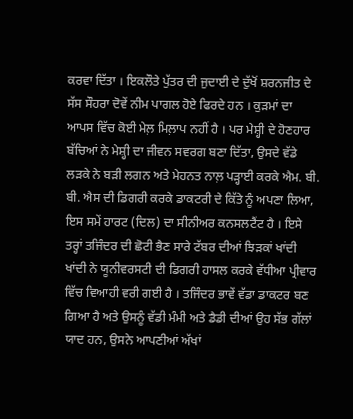ਕਰਵਾ ਦਿੱਤਾ । ਇਕਲੌਤੇ ਪੁੱਤਰ ਦੀ ਜੁਦਾਈ ਦੇ ਦੁੱਖੋਂ ਸ਼ਰਨਜੀਤ ਦੇ ਸੱਸ ਸੌਹਰਾ ਦੋਵੇਂ ਨੀਮ ਪਾਗਲ ਹੋਏ ਫਿਰਦੇ ਹਨ । ਕੁੜਮਾਂ ਦਾ ਆਪਸ ਵਿੱਚ ਕੋਈ ਮੇਲ਼ ਮਿਲ਼ਾਪ ਨਹੀਂ ਹੈ । ਪਰ ਮੇਸ਼੍ਹੀ ਦੇ ਹੋਣਹਾਰ ਬੱਚਿਆਂ ਨੇ ਮੇਸ਼੍ਹੀ ਦਾ ਜੀਵਨ ਸਵਰਗ ਬਣਾ ਦਿੱਤਾ, ਉਸਦੇ ਵੱਡੇ ਲੜਕੇ ਨੇ ਬੜੀ ਲਗਨ ਅਤੇ ਮੇਹਨਤ ਨਾਲ਼ ਪੜ੍ਹਾਈ ਕਰਕੇ ਐਮ. ਬੀ. ਬੀ. ਐਸ ਦੀ ਡਿਗਰੀ ਕਰਕੇ ਡਾਕਟਰੀ ਦੇ ਕਿੱਤੇ ਨੂੰ ਅਪਣਾ ਲਿਆ, ਇਸ ਸਮੇਂ ਹਾਰਟ (ਦਿਲ) ਦਾ ਸੀਨੀਅਰ ਕਨਸਲਟੈਂਟ ਹੈ । ਇਸੇ ਤਰ੍ਹਾਂ ਤਜਿੰਦਰ ਦੀ ਛੋਟੀ ਭੈਣ ਸਾਰੇ ਟੱਬਰ ਦੀਆਂ ਝਿੜਕਾਂ ਖਾਂਦੀ ਖਾਂਦੀ ਨੇ ਯੂਨੀਵਰਸਟੀ ਦੀ ਡਿਗਰੀ ਹਾਸਲ ਕਰਕੇ ਵੱਧੀਆ ਪ੍ਰੀਵਾਰ ਵਿੱਚ ਵਿਆਹੀ ਵਰੀ ਗਈ ਹੈ । ਤਜਿੰਦਰ ਭਾਵੇਂ ਵੱਡਾ ਡਾਕਟਰ ਬਣ ਗਿਆ ਹੈ ਅਤੇ ਉਸਨੂੰ ਵੱਡੀ ਮੰਮੀ ਅਤੇ ਡੈਡੀ ਦੀਆਂ ਉਹ ਸੱਭ ਗੱਲਾਂ ਯਾਦ ਹਨ, ਉਸਨੇ ਆਪਣੀਆਂ ਅੱਖਾਂ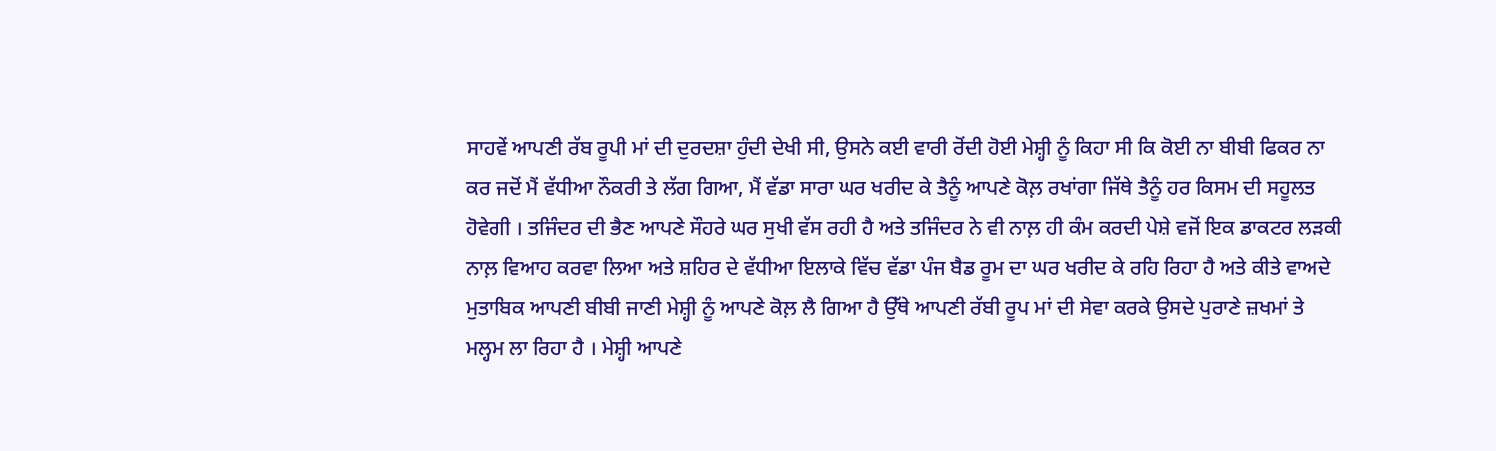ਸਾਹਵੇਂ ਆਪਣੀ ਰੱਬ ਰੂਪੀ ਮਾਂ ਦੀ ਦੁਰਦਸ਼ਾ ਹੁੰਦੀ ਦੇਖੀ ਸੀ, ਉਸਨੇ ਕਈ ਵਾਰੀ ਰੋਂਦੀ ਹੋਈ ਮੇਸ਼੍ਹੀ ਨੂੰ ਕਿਹਾ ਸੀ ਕਿ ਕੋਈ ਨਾ ਬੀਬੀ ਫਿਕਰ ਨਾ ਕਰ ਜਦੋਂ ਮੈਂ ਵੱਧੀਆ ਨੌਕਰੀ ਤੇ ਲੱਗ ਗਿਆ, ਮੈਂ ਵੱਡਾ ਸਾਰਾ ਘਰ ਖਰੀਦ ਕੇ ਤੈਨੂੰ ਆਪਣੇ ਕੋਲ਼ ਰਖਾਂਗਾ ਜਿੱਥੇ ਤੈਨੂੰ ਹਰ ਕਿਸਮ ਦੀ ਸਹੂਲਤ ਹੋਵੇਗੀ । ਤਜਿੰਦਰ ਦੀ ਭੈਣ ਆਪਣੇ ਸੌਹਰੇ ਘਰ ਸੁਖੀ ਵੱਸ ਰਹੀ ਹੈ ਅਤੇ ਤਜਿੰਦਰ ਨੇ ਵੀ ਨਾਲ਼ ਹੀ ਕੰਮ ਕਰਦੀ ਪੇਸ਼ੇ ਵਜੋਂ ਇਕ ਡਾਕਟਰ ਲੜਕੀ ਨਾਲ਼ ਵਿਆਹ ਕਰਵਾ ਲਿਆ ਅਤੇ ਸ਼ਹਿਰ ਦੇ ਵੱਧੀਆ ਇਲਾਕੇ ਵਿੱਚ ਵੱਡਾ ਪੰਜ ਬੈਡ ਰੂਮ ਦਾ ਘਰ ਖਰੀਦ ਕੇ ਰਹਿ ਰਿਹਾ ਹੈ ਅਤੇ ਕੀਤੇ ਵਾਅਦੇ ਮੁਤਾਬਿਕ ਆਪਣੀ ਬੀਬੀ ਜਾਣੀ ਮੇਸ਼੍ਹੀ ਨੂੰ ਆਪਣੇ ਕੋਲ਼ ਲੈ ਗਿਆ ਹੈ ਉੱਥੇ ਆਪਣੀ ਰੱਬੀ ਰੂਪ ਮਾਂ ਦੀ ਸੇਵਾ ਕਰਕੇ ਉਸਦੇ ਪੁਰਾਣੇ ਜ਼ਖਮਾਂ ਤੇ ਮਲ੍ਹਮ ਲਾ ਰਿਹਾ ਹੈ । ਮੇਸ਼੍ਹੀ ਆਪਣੇ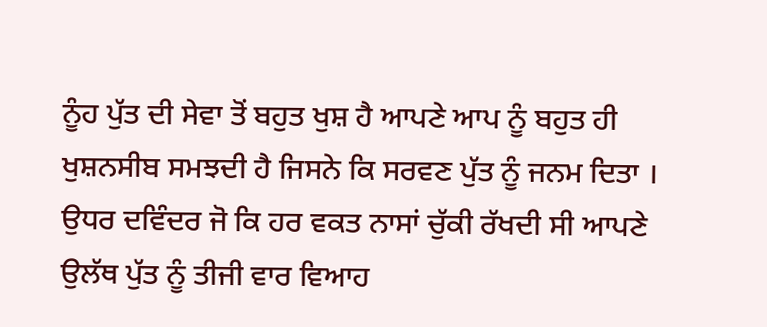ਨੂੰਹ ਪੁੱਤ ਦੀ ਸੇਵਾ ਤੋਂ ਬਹੁਤ ਖੁਸ਼ ਹੈ ਆਪਣੇ ਆਪ ਨੂੰ ਬਹੁਤ ਹੀ ਖੁਸ਼ਨਸੀਬ ਸਮਝਦੀ ਹੈ ਜਿਸਨੇ ਕਿ ਸਰਵਣ ਪੁੱਤ ਨੂੰ ਜਨਮ ਦਿਤਾ ।
ਉਧਰ ਦਵਿੰਦਰ ਜੋ ਕਿ ਹਰ ਵਕਤ ਨਾਸਾਂ ਚੁੱਕੀ ਰੱਖਦੀ ਸੀ ਆਪਣੇ ਉਲੱਥ ਪੁੱਤ ਨੂੰ ਤੀਜੀ ਵਾਰ ਵਿਆਹ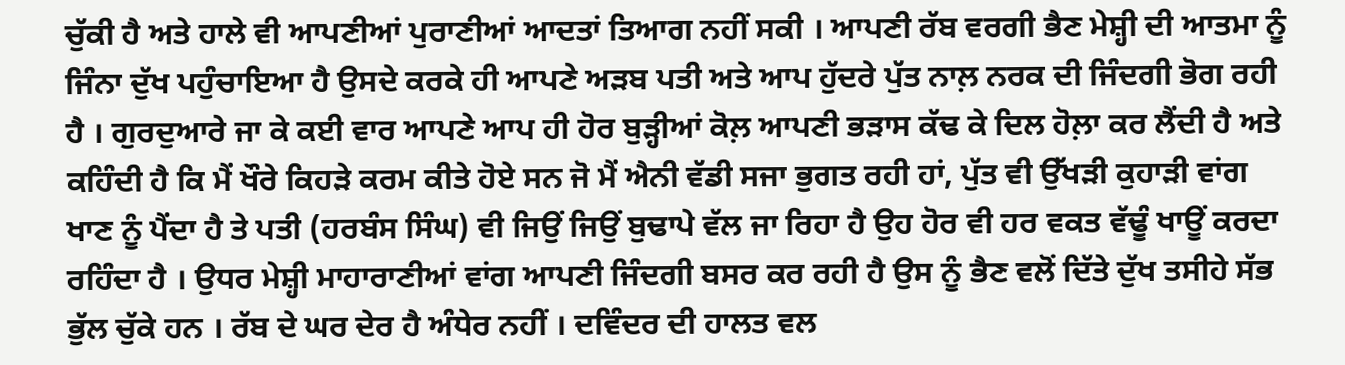ਚੁੱਕੀ ਹੈ ਅਤੇ ਹਾਲੇ ਵੀ ਆਪਣੀਆਂ ਪੁਰਾਣੀਆਂ ਆਦਤਾਂ ਤਿਆਗ ਨਹੀਂ ਸਕੀ । ਆਪਣੀ ਰੱਬ ਵਰਗੀ ਭੈਣ ਮੇਸ਼੍ਹੀ ਦੀ ਆਤਮਾ ਨੂੰ ਜਿੰਨਾ ਦੁੱਖ ਪਹੁੰਚਾਇਆ ਹੈ ਉਸਦੇ ਕਰਕੇ ਹੀ ਆਪਣੇ ਅੜਬ ਪਤੀ ਅਤੇ ਆਪ ਹੁੱਦਰੇ ਪੁੱਤ ਨਾਲ਼ ਨਰਕ ਦੀ ਜਿੰਦਗੀ ਭੋਗ ਰਹੀ ਹੈ । ਗੁਰਦੁਆਰੇ ਜਾ ਕੇ ਕਈ ਵਾਰ ਆਪਣੇ ਆਪ ਹੀ ਹੋਰ ਬੁੜ੍ਹੀਆਂ ਕੋਲ਼ ਆਪਣੀ ਭੜਾਸ ਕੱਢ ਕੇ ਦਿਲ ਹੋਲ਼ਾ ਕਰ ਲੈਂਦੀ ਹੈ ਅਤੇ ਕਹਿੰਦੀ ਹੈ ਕਿ ਮੈਂ ਖੌਰੇ ਕਿਹੜੇ ਕਰਮ ਕੀਤੇ ਹੋਏ ਸਨ ਜੋ ਮੈਂ ਐਨੀ ਵੱਡੀ ਸਜਾ ਭੁਗਤ ਰਹੀ ਹਾਂ, ਪੁੱਤ ਵੀ ਉੱਖੜੀ ਕੁਹਾੜੀ ਵਾਂਗ ਖਾਣ ਨੂੰ ਪੈਂਦਾ ਹੈ ਤੇ ਪਤੀ (ਹਰਬੰਸ ਸਿੰਘ) ਵੀ ਜਿਉਂ ਜਿਉਂ ਬੁਢਾਪੇ ਵੱਲ ਜਾ ਰਿਹਾ ਹੈ ਉਹ ਹੋਰ ਵੀ ਹਰ ਵਕਤ ਵੱਢੂੰ ਖਾਊਂ ਕਰਦਾ ਰਹਿੰਦਾ ਹੈ । ਉਧਰ ਮੇਸ਼੍ਹੀ ਮਾਹਾਰਾਣੀਆਂ ਵਾਂਗ ਆਪਣੀ ਜਿੰਦਗੀ ਬਸਰ ਕਰ ਰਹੀ ਹੈ ਉਸ ਨੂੰ ਭੈਣ ਵਲੋਂ ਦਿੱਤੇ ਦੁੱਖ ਤਸੀਹੇ ਸੱਭ ਭੁੱਲ ਚੁੱਕੇ ਹਨ । ਰੱਬ ਦੇ ਘਰ ਦੇਰ ਹੈ ਅੰਧੇਰ ਨਹੀਂ । ਦਵਿੰਦਰ ਦੀ ਹਾਲਤ ਵਲ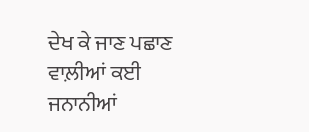ਦੇਖ ਕੇ ਜਾਣ ਪਛਾਣ ਵਾਲ਼ੀਆਂ ਕਈ ਜਨਾਨੀਆਂ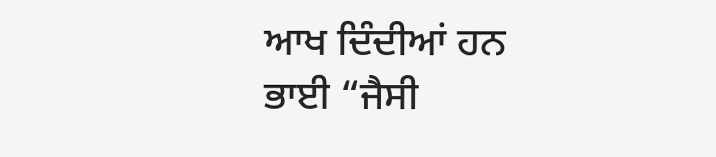ਆਖ ਦਿੰਦੀਆਂ ਹਨ ਭਾਈ “ਜੈਸੀ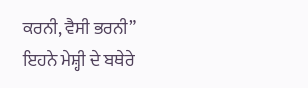ਕਰਨੀ, ਵੈਸੀ ਭਰਨੀ” ਇਹਨੇ ਮੇਸ਼੍ਹੀ ਦੇ ਬਥੇਰੇ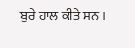ਬੁਰੇ ਹਾਲ ਕੀਤੇ ਸਨ ।